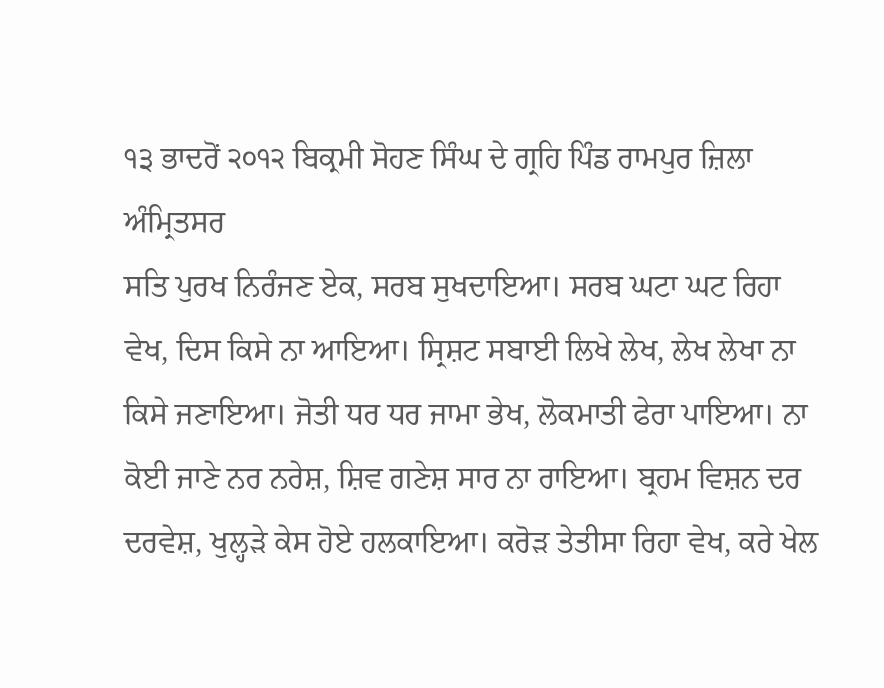੧੩ ਭਾਦਰੋਂ ੨੦੧੨ ਬਿਕ੍ਰਮੀ ਸੋਹਣ ਸਿੰਘ ਦੇ ਗ੍ਰਹਿ ਪਿੰਡ ਰਾਮਪੁਰ ਜ਼ਿਲਾ ਅੰਮ੍ਰਿਤਸਰ
ਸਤਿ ਪੁਰਖ ਨਿਰੰਜਣ ਏਕ, ਸਰਬ ਸੁਖਦਾਇਆ। ਸਰਬ ਘਟਾ ਘਟ ਰਿਹਾ ਵੇਖ, ਦਿਸ ਕਿਸੇ ਨਾ ਆਇਆ। ਸ੍ਰਿਸ਼ਟ ਸਬਾਈ ਲਿਖੇ ਲੇਖ, ਲੇਖ ਲੇਖਾ ਨਾ ਕਿਸੇ ਜਣਾਇਆ। ਜੋਤੀ ਧਰ ਧਰ ਜਾਮਾ ਭੇਖ, ਲੋਕਮਾਤੀ ਫੇਰਾ ਪਾਇਆ। ਨਾ ਕੋਈ ਜਾਣੇ ਨਰ ਨਰੇਸ਼, ਸ਼ਿਵ ਗਣੇਸ਼ ਸਾਰ ਨਾ ਰਾਇਆ। ਬ੍ਰਹਮ ਵਿਸ਼ਨ ਦਰ ਦਰਵੇਸ਼, ਖੁਲ੍ਹੜੇ ਕੇਸ ਹੋਏ ਹਲਕਾਇਆ। ਕਰੋੜ ਤੇਤੀਸਾ ਰਿਹਾ ਵੇਖ, ਕਰੇ ਖੇਲ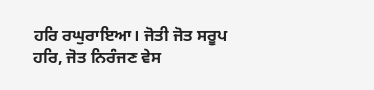ਹਰਿ ਰਘੁਰਾਇਆ। ਜੋਤੀ ਜੋਤ ਸਰੂਪ ਹਰਿ, ਜੋਤ ਨਿਰੰਜਣ ਵੇਸ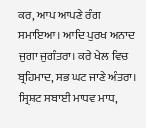ਕਰ, ਆਪ ਆਪਣੇ ਰੰਗ ਸਮਾਇਆ। ਆਦਿ ਪੁਰਖ ਅਨਾਦ ਜੁਗਾ ਜੁਗੰਤਰਾ। ਕਰੇ ਖੇਲ ਵਿਚ ਬ੍ਰਹਿਮਾਦ, ਸਭ ਘਟ ਜਾਣੇ ਅੰਤਰਾ। ਸ੍ਰਿਸ਼ਟ ਸਬਾਈ ਮਾਧਵ ਮਾਧ,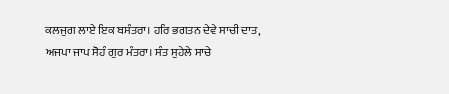ਕਲਜੁਗ ਲਾਏ ਇਕ ਬਸੰਤਰਾ। ਹਰਿ ਭਗਤਨ ਦੇਵੇ ਸਾਚੀ ਦਾਤ, ਅਜਪਾ ਜਾਪ ਸੋਹੰ ਗੁਰ ਮੰਤਰਾ। ਸੰਤ ਸੁਹੇਲੇ ਸਾਚੇ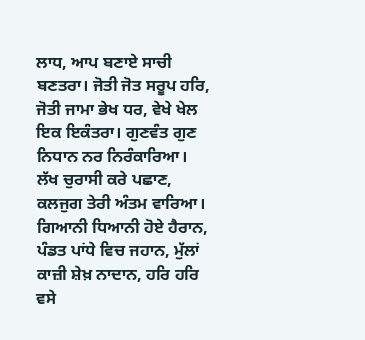ਲਾਧ, ਆਪ ਬਣਾਏ ਸਾਚੀ ਬਣਤਰਾ। ਜੋਤੀ ਜੋਤ ਸਰੂਪ ਹਰਿ, ਜੋਤੀ ਜਾਮਾ ਭੇਖ ਧਰ, ਵੇਖੇ ਖੇਲ ਇਕ ਇਕੰਤਰਾ। ਗੁਣਵੰਤ ਗੁਣ ਨਿਧਾਨ ਨਰ ਨਿਰੰਕਾਰਿਆ। ਲੱਖ ਚੁਰਾਸੀ ਕਰੇ ਪਛਾਣ, ਕਲਜੁਗ ਤੇਰੀ ਅੰਤਮ ਵਾਰਿਆ। ਗਿਆਨੀ ਧਿਆਨੀ ਹੋਏ ਹੈਰਾਨ, ਪੰਡਤ ਪਾਂਧੇ ਵਿਚ ਜਹਾਨ, ਮੁੱਲਾਂ ਕਾਜ਼ੀ ਸ਼ੇਖ਼ ਨਾਦਾਨ, ਹਰਿ ਹਰਿ ਵਸੇ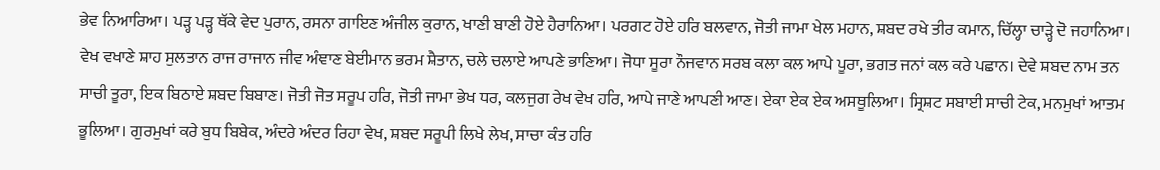ਭੇਵ ਨਿਆਰਿਆ। ਪੜ੍ਹ ਪੜ੍ਹ ਥੱਕੇ ਵੇਦ ਪੁਰਾਨ, ਰਸਨਾ ਗਾਇਣ ਅੰਜੀਲ ਕੁਰਾਨ, ਖਾਣੀ ਬਾਣੀ ਹੋਏ ਹੈਰਾਨਿਆ। ਪਰਗਟ ਹੋਏ ਹਰਿ ਬਲਵਾਨ, ਜੋਤੀ ਜਾਮਾ ਖੇਲ ਮਹਾਨ, ਸ਼ਬਦ ਰਖੇ ਤੀਰ ਕਮਾਨ, ਚਿੱਲ੍ਹਾ ਚਾੜ੍ਹੇ ਦੋ ਜਹਾਨਿਆ। ਵੇਖ ਵਖਾਣੇ ਸ਼ਾਹ ਸੁਲਤਾਨ ਰਾਜ ਰਾਜਾਨ ਜੀਵ ਅੰਞਾਣ ਬੇਈਮਾਨ ਭਰਮ ਸ਼ੈਤਾਨ, ਚਲੇ ਚਲਾਏ ਆਪਣੇ ਭਾਣਿਆ। ਜੋਧਾ ਸੂਰਾ ਨੌਜਵਾਨ ਸਰਬ ਕਲਾ ਕਲ ਆਪੇ ਪੂਰਾ, ਭਗਤ ਜਨਾਂ ਕਲ ਕਰੇ ਪਛਾਨ। ਦੇਵੇ ਸ਼ਬਦ ਨਾਮ ਤਨ ਸਾਚੀ ਤੂਰਾ, ਇਕ ਬਿਠਾਏ ਸ਼ਬਦ ਬਿਬਾਣ। ਜੋਤੀ ਜੋਤ ਸਰੂਪ ਹਰਿ, ਜੋਤੀ ਜਾਮਾ ਭੇਖ ਧਰ, ਕਲਜੁਗ ਰੇਖ ਵੇਖ ਹਰਿ, ਆਪੇ ਜਾਣੇ ਆਪਣੀ ਆਣ। ਏਕਾ ਏਕ ਏਕ ਅਸਥੂਲਿਆ। ਸ੍ਰਿਸ਼ਟ ਸਬਾਈ ਸਾਚੀ ਟੇਕ, ਮਨਮੁਖਾਂ ਆਤਮ ਭੂਲਿਆ। ਗੁਰਮੁਖਾਂ ਕਰੇ ਬੁਧ ਬਿਬੇਕ, ਅੰਦਰੇ ਅੰਦਰ ਰਿਹਾ ਵੇਖ, ਸ਼ਬਦ ਸਰੂਪੀ ਲਿਖੇ ਲੇਖ, ਸਾਚਾ ਕੰਤ ਹਰਿ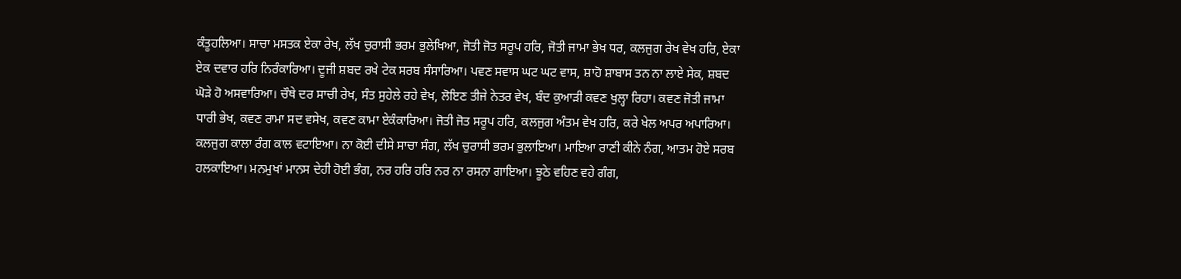ਕੰਤੂਹਲਿਆ। ਸਾਚਾ ਮਸਤਕ ਏਕਾ ਰੇਖ, ਲੱਖ ਚੁਰਾਸੀ ਭਰਮ ਭੁਲੇਖਿਆ, ਜੋਤੀ ਜੋਤ ਸਰੂਪ ਹਰਿ, ਜੋਤੀ ਜਾਮਾ ਭੇਖ ਧਰ, ਕਲਜੁਗ ਰੇਖ ਵੇਖ ਹਰਿ, ਏਕਾ ਏਕ ਦਵਾਰ ਹਰਿ ਨਿਰੰਕਾਰਿਆ। ਦੂਜੀ ਸ਼ਬਦ ਰਖੇ ਟੇਕ ਸਰਬ ਸੰਸਾਰਿਆ। ਪਵਣ ਸਵਾਸ ਘਟ ਘਟ ਵਾਸ, ਸ਼ਾਹੋ ਸ਼ਾਬਾਸ ਤਨ ਨਾ ਲਾਏ ਸੇਕ, ਸ਼ਬਦ ਘੋੜੇ ਹੋ ਅਸਵਾਰਿਆ। ਚੌਥੇ ਦਰ ਸਾਚੀ ਰੇਖ, ਸੰਤ ਸੁਹੇਲੇ ਰਹੇ ਵੇਖ, ਲੋਇਣ ਤੀਜੇ ਨੇਤਰ ਵੇਖ, ਬੰਦ ਕੁਆੜੀ ਕਵਣ ਖੁਲ੍ਹਾ ਰਿਹਾ। ਕਵਣ ਜੋਤੀ ਜਾਮਾ ਧਾਰੀ ਭੇਖ, ਕਵਣ ਰਾਮਾ ਸਦ ਵਸੇਖ, ਕਵਣ ਕਾਮਾ ਏਕੰਕਾਰਿਆ। ਜੋਤੀ ਜੋਤ ਸਰੂਪ ਹਰਿ, ਕਲਜੁਗ ਅੰਤਮ ਵੇਖ ਹਰਿ, ਕਰੇ ਖੇਲ ਅਪਰ ਅਪਾਰਿਆ। ਕਲਜੁਗ ਕਾਲਾ ਰੰਗ ਕਾਲ ਵਟਾਇਆ। ਨਾ ਕੋਈ ਦੀਸੇ ਸਾਚਾ ਸੰਗ, ਲੱਖ ਚੁਰਾਸੀ ਭਰਮ ਭੁਲਾਇਆ। ਮਾਇਆ ਰਾਣੀ ਕੀਨੇ ਨੰਗ, ਆਤਮ ਹੋਏ ਸਰਬ ਹਲਕਾਇਆ। ਮਨਮੁਖਾਂ ਮਾਨਸ ਦੇਹੀ ਹੋਈ ਭੰਗ, ਨਰ ਹਰਿ ਹਰਿ ਨਰ ਨਾ ਰਸਨਾ ਗਾਇਆ। ਝੂਠੇ ਵਹਿਣ ਵਹੇ ਗੰਗ,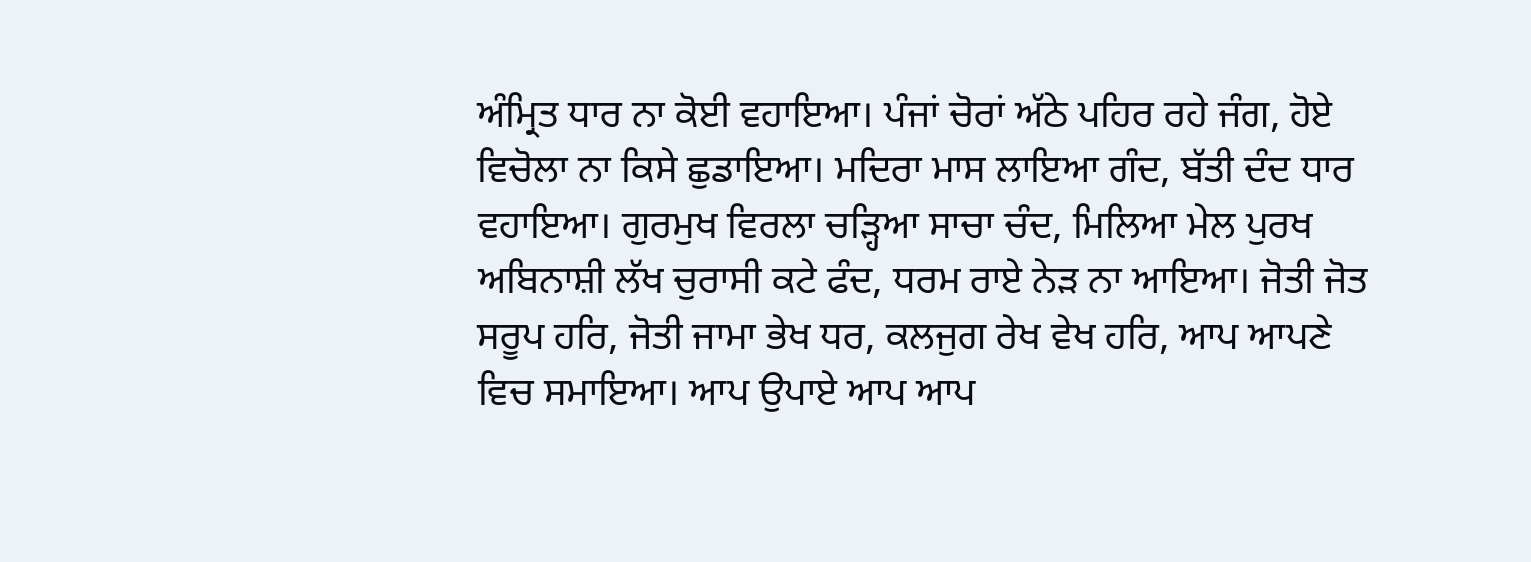ਅੰਮ੍ਰਿਤ ਧਾਰ ਨਾ ਕੋਈ ਵਹਾਇਆ। ਪੰਜਾਂ ਚੋਰਾਂ ਅੱਠੇ ਪਹਿਰ ਰਹੇ ਜੰਗ, ਹੋਏ ਵਿਚੋਲਾ ਨਾ ਕਿਸੇ ਛੁਡਾਇਆ। ਮਦਿਰਾ ਮਾਸ ਲਾਇਆ ਗੰਦ, ਬੱਤੀ ਦੰਦ ਧਾਰ ਵਹਾਇਆ। ਗੁਰਮੁਖ ਵਿਰਲਾ ਚੜ੍ਹਿਆ ਸਾਚਾ ਚੰਦ, ਮਿਲਿਆ ਮੇਲ ਪੁਰਖ ਅਬਿਨਾਸ਼ੀ ਲੱਖ ਚੁਰਾਸੀ ਕਟੇ ਫੰਦ, ਧਰਮ ਰਾਏ ਨੇੜ ਨਾ ਆਇਆ। ਜੋਤੀ ਜੋਤ ਸਰੂਪ ਹਰਿ, ਜੋਤੀ ਜਾਮਾ ਭੇਖ ਧਰ, ਕਲਜੁਗ ਰੇਖ ਵੇਖ ਹਰਿ, ਆਪ ਆਪਣੇ ਵਿਚ ਸਮਾਇਆ। ਆਪ ਉਪਾਏ ਆਪ ਆਪ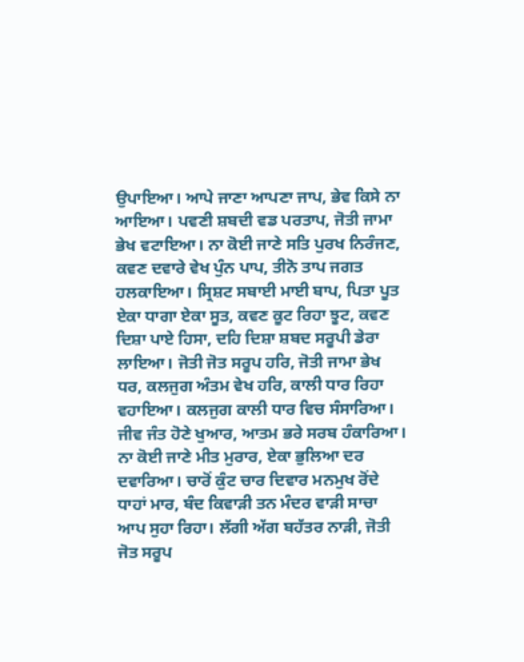ਉਪਾਇਆ। ਆਪੇ ਜਾਣਾ ਆਪਣਾ ਜਾਪ, ਭੇਵ ਕਿਸੇ ਨਾ ਆਇਆ। ਪਵਣੀ ਸ਼ਬਦੀ ਵਡ ਪਰਤਾਪ, ਜੋਤੀ ਜਾਮਾ ਭੇਖ ਵਟਾਇਆ। ਨਾ ਕੋਈ ਜਾਣੇ ਸਤਿ ਪੁਰਖ ਨਿਰੰਜਣ, ਕਵਣ ਦਵਾਰੇ ਵੇਖ ਪੁੰਨ ਪਾਪ, ਤੀਨੋ ਤਾਪ ਜਗਤ ਹਲਕਾਇਆ। ਸ੍ਰਿਸ਼ਟ ਸਬਾਈ ਮਾਈ ਬਾਪ, ਪਿਤਾ ਪੂਤ ਏਕਾ ਧਾਗਾ ਏਕਾ ਸੂਤ, ਕਵਣ ਕੂਟ ਰਿਹਾ ਝੂਟ, ਕਵਣ ਦਿਸ਼ਾ ਪਾਏ ਹਿਸਾ, ਦਹਿ ਦਿਸ਼ਾ ਸ਼ਬਦ ਸਰੂਪੀ ਡੇਰਾ ਲਾਇਆ। ਜੋਤੀ ਜੋਤ ਸਰੂਪ ਹਰਿ, ਜੋਤੀ ਜਾਮਾ ਭੇਖ ਧਰ, ਕਲਜੁਗ ਅੰਤਮ ਵੇਖ ਹਰਿ, ਕਾਲੀ ਧਾਰ ਰਿਹਾ ਵਹਾਇਆ। ਕਲਜੁਗ ਕਾਲੀ ਧਾਰ ਵਿਚ ਸੰਸਾਰਿਆ। ਜੀਵ ਜੰਤ ਹੋਣੇ ਖੁਆਰ, ਆਤਮ ਭਰੇ ਸਰਬ ਹੰਕਾਰਿਆ। ਨਾ ਕੋਈ ਜਾਣੇ ਮੀਤ ਮੁਰਾਰ, ਏਕਾ ਭੁਲਿਆ ਦਰ ਦਵਾਰਿਆ। ਚਾਰੋਂ ਕੁੰਟ ਚਾਰ ਦਿਵਾਰ ਮਨਮੁਖ ਰੋਂਦੇ ਧਾਹਾਂ ਮਾਰ, ਬੰਦ ਕਿਵਾੜੀ ਤਨ ਮੰਦਰ ਵਾੜੀ ਸਾਚਾ ਆਪ ਸੁਹਾ ਰਿਹਾ। ਲੱਗੀ ਅੱਗ ਬਹੱਤਰ ਨਾੜੀ, ਜੋਤੀ ਜੋਤ ਸਰੂਪ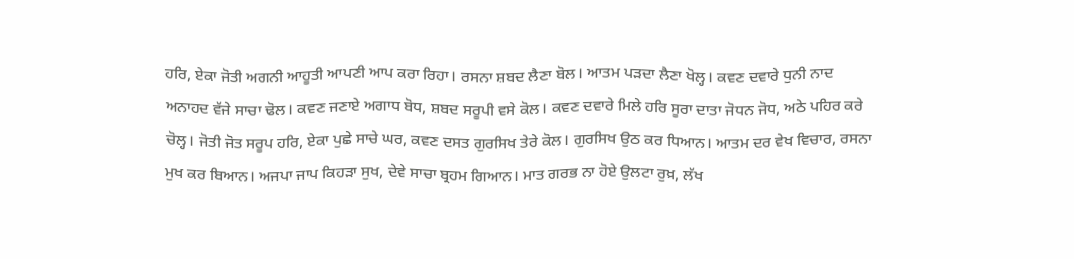ਹਰਿ, ਏਕਾ ਜੋਤੀ ਅਗਨੀ ਆਹੂਤੀ ਆਪਣੀ ਆਪ ਕਰਾ ਰਿਹਾ। ਰਸਨਾ ਸ਼ਬਦ ਲੈਣਾ ਬੋਲ। ਆਤਮ ਪੜਦਾ ਲੈਣਾ ਖੋਲ੍ਹ। ਕਵਣ ਦਵਾਰੇ ਧੁਨੀ ਨਾਦ ਅਨਾਹਦ ਵੱਜੇ ਸਾਚਾ ਢੋਲ। ਕਵਣ ਜਣਾਏ ਅਗਾਧ ਬੋਧ, ਸ਼ਬਦ ਸਰੂਪੀ ਵਸੇ ਕੋਲ। ਕਵਣ ਦਵਾਰੇ ਮਿਲੇ ਹਰਿ ਸੂਰਾ ਦਾਤਾ ਜੋਧਨ ਜੋਧ, ਅਠੇ ਪਹਿਰ ਕਰੇ ਚੋਲ੍ਹ। ਜੋਤੀ ਜੋਤ ਸਰੂਪ ਹਰਿ, ਏਕਾ ਪੁਛੇ ਸਾਚੇ ਘਰ, ਕਵਣ ਦਸਤ ਗੁਰਸਿਖ ਤੇਰੇ ਕੋਲ। ਗੁਰਸਿਖ ਉਠ ਕਰ ਧਿਆਨ। ਆਤਮ ਦਰ ਵੇਖ ਵਿਚਾਰ, ਰਸਨਾ ਮੁਖ ਕਰ ਬਿਆਨ। ਅਜਪਾ ਜਾਪ ਕਿਹੜਾ ਸੁਖ, ਦੇਵੇ ਸਾਚਾ ਬ੍ਰਹਮ ਗਿਆਨ। ਮਾਤ ਗਰਭ ਨਾ ਹੋਏ ਉਲਟਾ ਰੁਖ਼, ਲੱਖ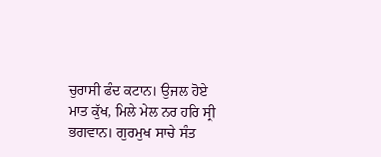ਚੁਰਾਸੀ ਫੰਦ ਕਟਾਨ। ਉਜਲ ਹੋਏ ਮਾਤ ਕੁੱਖ, ਮਿਲੇ ਮੇਲ ਨਰ ਹਰਿ ਸ੍ਰੀ ਭਗਵਾਨ। ਗੁਰਮੁਖ ਸਾਚੇ ਸੰਤ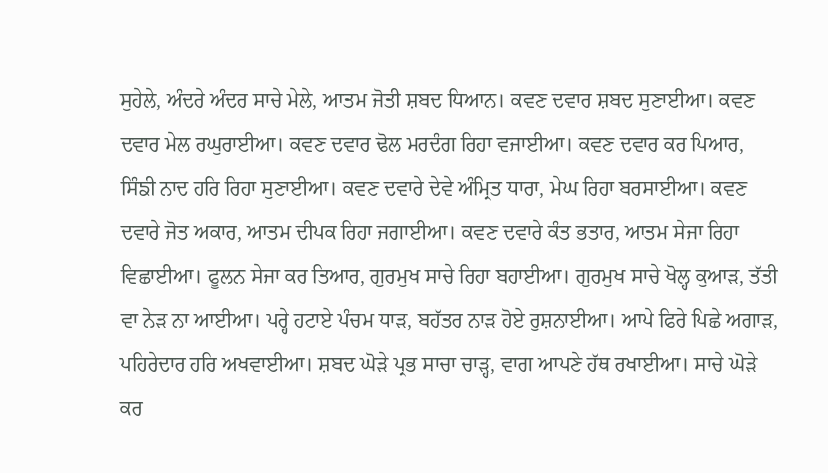ਸੁਹੇਲੇ, ਅੰਦਰੇ ਅੰਦਰ ਸਾਚੇ ਮੇਲੇ, ਆਤਮ ਜੋਤੀ ਸ਼ਬਦ ਧਿਆਨ। ਕਵਣ ਦਵਾਰ ਸ਼ਬਦ ਸੁਣਾਈਆ। ਕਵਣ ਦਵਾਰ ਮੇਲ ਰਘੁਰਾਈਆ। ਕਵਣ ਦਵਾਰ ਢੋਲ ਮਰਦੰਗ ਰਿਹਾ ਵਜਾਈਆ। ਕਵਣ ਦਵਾਰ ਕਰ ਪਿਆਰ, ਸਿੰਙੀ ਨਾਦ ਹਰਿ ਰਿਹਾ ਸੁਣਾਈਆ। ਕਵਣ ਦਵਾਰੇ ਦੇਵੇ ਅੰਮ੍ਰਿਤ ਧਾਰਾ, ਮੇਘ ਰਿਹਾ ਬਰਸਾਈਆ। ਕਵਣ ਦਵਾਰੇ ਜੋਤ ਅਕਾਰ, ਆਤਮ ਦੀਪਕ ਰਿਹਾ ਜਗਾਈਆ। ਕਵਣ ਦਵਾਰੇ ਕੰਤ ਭਤਾਰ, ਆਤਮ ਸੇਜਾ ਰਿਹਾ ਵਿਛਾਈਆ। ਫੂਲਨ ਸੇਜਾ ਕਰ ਤਿਆਰ, ਗੁਰਮੁਖ ਸਾਚੇ ਰਿਹਾ ਬਹਾਈਆ। ਗੁਰਮੁਖ ਸਾਚੇ ਖੋਲ੍ਹ ਕੁਆੜ, ਤੱਤੀ ਵਾ ਨੇੜ ਨਾ ਆਈਆ। ਪਰ੍ਹੇ ਹਟਾਏ ਪੰਚਮ ਧਾੜ, ਬਹੱਤਰ ਨਾੜ ਹੋਏ ਰੁਸ਼ਨਾਈਆ। ਆਪੇ ਫਿਰੇ ਪਿਛੇ ਅਗਾੜ, ਪਹਿਰੇਦਾਰ ਹਰਿ ਅਖਵਾਈਆ। ਸ਼ਬਦ ਘੋੜੇ ਪ੍ਰਭ ਸਾਚਾ ਚਾੜ੍ਹ, ਵਾਗ ਆਪਣੇ ਹੱਥ ਰਖਾਈਆ। ਸਾਚੇ ਘੋੜੇ ਕਰ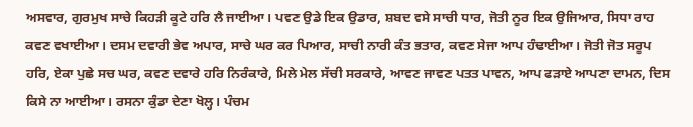ਅਸਵਾਰ, ਗੁਰਮੁਖ ਸਾਚੇ ਕਿਹੜੀ ਕੂਟੇ ਹਰਿ ਲੈ ਜਾਈਆ। ਪਵਣ ਉਡੇ ਇਕ ਉਡਾਰ, ਸ਼ਬਦ ਵਸੇ ਸਾਚੀ ਧਾਰ, ਜੋਤੀ ਨੂਰ ਇਕ ਉਜਿਆਰ, ਸਿਧਾ ਰਾਹ ਕਵਣ ਵਖਾਈਆ। ਦਸਮ ਦਵਾਰੀ ਭੇਵ ਅਪਾਰ, ਸਾਚੇ ਘਰ ਕਰ ਪਿਆਰ, ਸਾਚੀ ਨਾਰੀ ਕੰਤ ਭਤਾਰ, ਕਵਣ ਸੇਜਾ ਆਪ ਹੰਢਾਈਆ। ਜੋਤੀ ਜੋਤ ਸਰੂਪ ਹਰਿ, ਏਕਾ ਪੁਛੇ ਸਚ ਘਰ, ਕਵਣ ਦਵਾਰੇ ਹਰਿ ਨਿਰੰਕਾਰੇ, ਮਿਲੇ ਮੇਲ ਸੱਚੀ ਸਰਕਾਰੇ, ਆਵਣ ਜਾਵਣ ਪਤਤ ਪਾਵਨ, ਆਪ ਫੜਾਏ ਆਪਣਾ ਦਾਮਨ, ਦਿਸ ਕਿਸੇ ਨਾ ਆਈਆ। ਰਸਨਾ ਕੁੰਡਾ ਦੇਣਾ ਖੋਲ੍ਹ। ਪੰਚਮ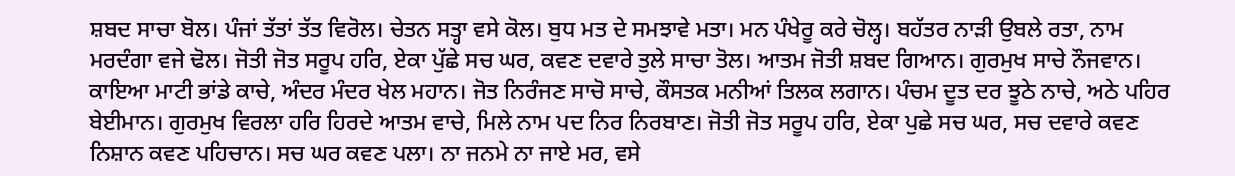ਸ਼ਬਦ ਸਾਚਾ ਬੋਲ। ਪੰਜਾਂ ਤੱਤਾਂ ਤੱਤ ਵਿਰੋਲ। ਚੇਤਨ ਸਤ੍ਹਾ ਵਸੇ ਕੋਲ। ਬੁਧ ਮਤ ਦੇ ਸਮਝਾਵੇ ਮਤਾ। ਮਨ ਪੰਖੇਰੂ ਕਰੇ ਚੋਲ੍ਹ। ਬਹੱਤਰ ਨਾੜੀ ਉਬਲੇ ਰਤਾ, ਨਾਮ ਮਰਦੰਗਾ ਵਜੇ ਢੋਲ। ਜੋਤੀ ਜੋਤ ਸਰੂਪ ਹਰਿ, ਏਕਾ ਪੁੱਛੇ ਸਚ ਘਰ, ਕਵਣ ਦਵਾਰੇ ਤੁਲੇ ਸਾਚਾ ਤੋਲ। ਆਤਮ ਜੋਤੀ ਸ਼ਬਦ ਗਿਆਨ। ਗੁਰਮੁਖ ਸਾਚੇ ਨੌਜਵਾਨ। ਕਾਇਆ ਮਾਟੀ ਭਾਂਡੇ ਕਾਚੇ, ਅੰਦਰ ਮੰਦਰ ਖੇਲ ਮਹਾਨ। ਜੋਤ ਨਿਰੰਜਣ ਸਾਚੋ ਸਾਚੇ, ਕੌਸਤਕ ਮਨੀਆਂ ਤਿਲਕ ਲਗਾਨ। ਪੰਚਮ ਦੂਤ ਦਰ ਝੂਠੇ ਨਾਚੇ, ਅਠੇ ਪਹਿਰ ਬੇਈਮਾਨ। ਗੁਰਮੁਖ ਵਿਰਲਾ ਹਰਿ ਹਿਰਦੇ ਆਤਮ ਵਾਚੇ, ਮਿਲੇ ਨਾਮ ਪਦ ਨਿਰ ਨਿਰਬਾਣ। ਜੋਤੀ ਜੋਤ ਸਰੂਪ ਹਰਿ, ਏਕਾ ਪੁਛੇ ਸਚ ਘਰ, ਸਚ ਦਵਾਰੇ ਕਵਣ ਨਿਸ਼ਾਨ ਕਵਣ ਪਹਿਚਾਨ। ਸਚ ਘਰ ਕਵਣ ਪਲਾ। ਨਾ ਜਨਮੇ ਨਾ ਜਾਏ ਮਰ, ਵਸੇ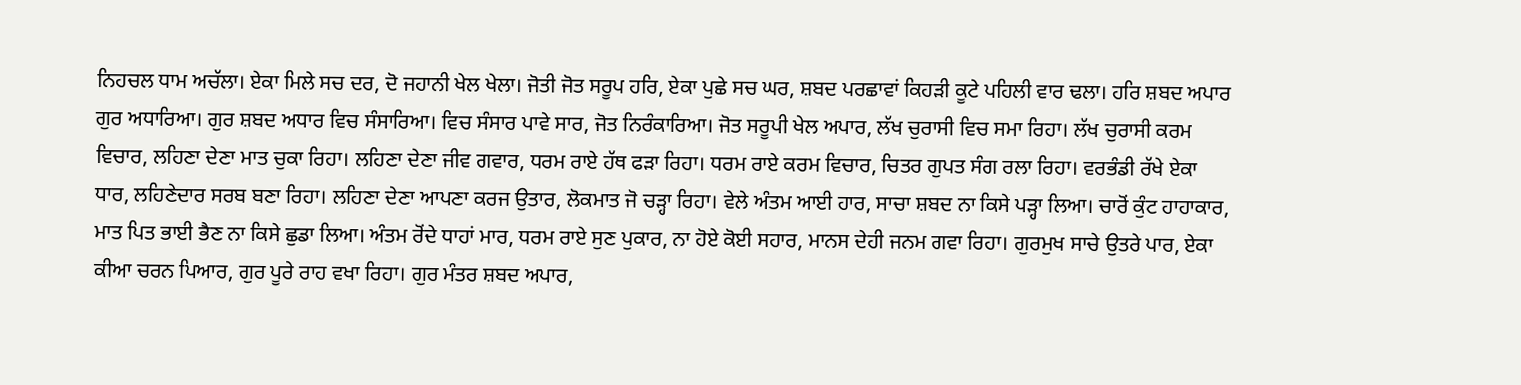ਨਿਹਚਲ ਧਾਮ ਅਚੱਲਾ। ਏਕਾ ਮਿਲੇ ਸਚ ਦਰ, ਦੋ ਜਹਾਨੀ ਖੇਲ ਖੇਲਾ। ਜੋਤੀ ਜੋਤ ਸਰੂਪ ਹਰਿ, ਏਕਾ ਪੁਛੇ ਸਚ ਘਰ, ਸ਼ਬਦ ਪਰਛਾਵਾਂ ਕਿਹੜੀ ਕੂਟੇ ਪਹਿਲੀ ਵਾਰ ਢਲਾ। ਹਰਿ ਸ਼ਬਦ ਅਪਾਰ ਗੁਰ ਅਧਾਰਿਆ। ਗੁਰ ਸ਼ਬਦ ਅਧਾਰ ਵਿਚ ਸੰਸਾਰਿਆ। ਵਿਚ ਸੰਸਾਰ ਪਾਵੇ ਸਾਰ, ਜੋਤ ਨਿਰੰਕਾਰਿਆ। ਜੋਤ ਸਰੂਪੀ ਖੇਲ ਅਪਾਰ, ਲੱਖ ਚੁਰਾਸੀ ਵਿਚ ਸਮਾ ਰਿਹਾ। ਲੱਖ ਚੁਰਾਸੀ ਕਰਮ ਵਿਚਾਰ, ਲਹਿਣਾ ਦੇਣਾ ਮਾਤ ਚੁਕਾ ਰਿਹਾ। ਲਹਿਣਾ ਦੇਣਾ ਜੀਵ ਗਵਾਰ, ਧਰਮ ਰਾਏ ਹੱਥ ਫੜਾ ਰਿਹਾ। ਧਰਮ ਰਾਏ ਕਰਮ ਵਿਚਾਰ, ਚਿਤਰ ਗੁਪਤ ਸੰਗ ਰਲਾ ਰਿਹਾ। ਵਰਭੰਡੀ ਰੱਖੇ ਏਕਾ ਧਾਰ, ਲਹਿਣੇਦਾਰ ਸਰਬ ਬਣਾ ਰਿਹਾ। ਲਹਿਣਾ ਦੇਣਾ ਆਪਣਾ ਕਰਜ ਉਤਾਰ, ਲੋਕਮਾਤ ਜੋ ਚੜ੍ਹਾ ਰਿਹਾ। ਵੇਲੇ ਅੰਤਮ ਆਈ ਹਾਰ, ਸਾਚਾ ਸ਼ਬਦ ਨਾ ਕਿਸੇ ਪੜ੍ਹਾ ਲਿਆ। ਚਾਰੋਂ ਕੁੰਟ ਹਾਹਾਕਾਰ, ਮਾਤ ਪਿਤ ਭਾਈ ਭੈਣ ਨਾ ਕਿਸੇ ਛੁਡਾ ਲਿਆ। ਅੰਤਮ ਰੋਂਦੇ ਧਾਹਾਂ ਮਾਰ, ਧਰਮ ਰਾਏ ਸੁਣ ਪੁਕਾਰ, ਨਾ ਹੋਏ ਕੋਈ ਸਹਾਰ, ਮਾਨਸ ਦੇਹੀ ਜਨਮ ਗਵਾ ਰਿਹਾ। ਗੁਰਮੁਖ ਸਾਚੇ ਉਤਰੇ ਪਾਰ, ਏਕਾ ਕੀਆ ਚਰਨ ਪਿਆਰ, ਗੁਰ ਪੂਰੇ ਰਾਹ ਵਖਾ ਰਿਹਾ। ਗੁਰ ਮੰਤਰ ਸ਼ਬਦ ਅਪਾਰ,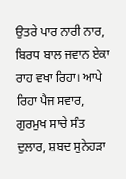ਉਤਰੇ ਪਾਰ ਨਾਰੀ ਨਾਰ, ਬਿਰਧ ਬਾਲ ਜਵਾਨ ਏਕਾ ਰਾਹ ਵਖਾ ਰਿਹਾ। ਆਪੇ ਰਿਹਾ ਪੈਜ ਸਵਾਰ, ਗੁਰਮੁਖ ਸਾਚੇ ਸੰਤ ਦੁਲਾਰ, ਸ਼ਬਦ ਸੁਨੇਹੜਾ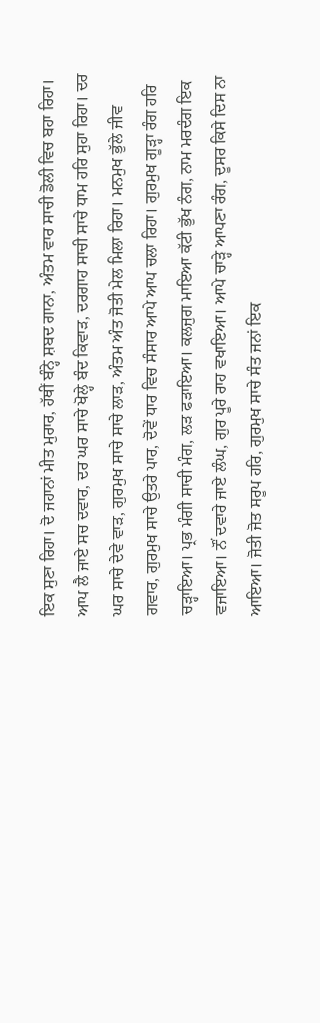ਇਕ ਸੁਣਾ ਰਿਹਾ। ਦੋ ਜਹਾਨਾਂ ਮੀਤ ਮੁਰਾਰ, ਹੱਥੀਂ ਬੰਨ੍ਹੇ ਸ਼ਬਦ ਗਾਨਾ, ਅੰਤਮ ਵਾਰ ਸਾਚੀ ਡੋਲੀ ਵਿਚ ਬਹਾ ਰਿਹਾ। ਆਪ ਲੈ ਜਾਏ ਸਚ ਦਵਾਰ, ਦਰ ਘਰ ਸਾਚੇ ਖੋਲ੍ਹੇ ਬੰਦ ਕਿਵਾੜ, ਦਰਗਾਹ ਸਾਚੀ ਸਾਚੇ ਧਾਮ ਹਰਿ ਸੁਹਾ ਰਿਹਾ। ਦਰ ਘਰ ਸਾਚੇ ਦੇਵੇ ਵਾੜ, ਗੁਰਮੁਖ ਸਾਚੇ ਸਾਚੇ ਲਾੜ, ਅੰਤਮ ਅੰਤ ਜੋਤੀ ਮੇਲ ਮਿਲਾ ਰਿਹਾ। ਮਨਮੁਖ ਭੁੱਲੇ ਜੀਵ ਗਵਾਰ, ਗੁਰਮੁਖ ਸਾਚੇ ਉਤਰੇ ਪਾਰ, ਦੋਵੇਂ ਧਾਰ ਵਿਚ ਸੰਸਾਰ ਆਪੇ ਆਪ ਚਲਾ ਰਿਹਾ। ਗੁਰਮੁਖ ਗੂੜ੍ਹਾ ਰੰਗ ਹਰਿ ਚੜ੍ਹਾਇਆ। ਪ੍ਰਭ ਮੰਗੀ ਸਾਚੀ ਮੰਗ, ਲੜ ਫੜਾਇਆ। ਕਲਜੁਗ ਮਾਇਆ ਕੱਟੀ ਭੁੱਖ ਨੰਗ, ਨਾਮ ਮਰਦੰਗ ਇਕ ਵਜਾਇਆ। ਨੌਂ ਦਵਾਰੇ ਜਾਏ ਲੰਘ, ਗੁਰ ਪੂਰੇ ਰਾਹ ਵਖਾਇਆ। ਆਪੇ ਚਾੜ੍ਹੇ ਆਪਣਾ ਰੰਗ, ਦੂਸਰ ਕਿਸੇ ਦਿਸ ਨਾ ਆਇਆ। ਜੋਤੀ ਜੋਤ ਸਰੂਪ ਹਰਿ, ਗੁਰਮੁਖ ਸਾਚੇ ਸੰਤ ਜਨਾਂ ਇਕ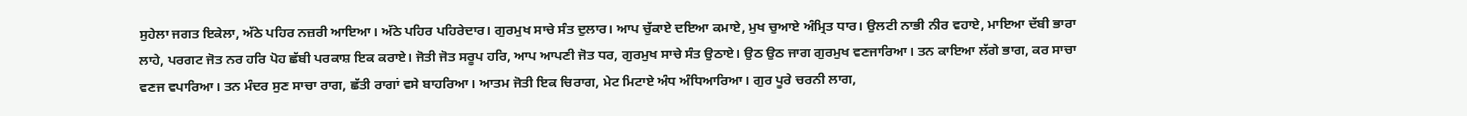ਸੁਹੇਲਾ ਜਗਤ ਇਕੇਲਾ, ਅੱਠੇ ਪਹਿਰ ਨਜ਼ਰੀ ਆਇਆ। ਅੱਠੇ ਪਹਿਰ ਪਹਿਰੇਦਾਰ। ਗੁਰਮੁਖ ਸਾਚੇ ਸੰਤ ਦੁਲਾਰ। ਆਪ ਚੁੱਕਾਏ ਦਇਆ ਕਮਾਏ, ਮੁਖ ਚੁਆਏ ਅੰਮ੍ਰਿਤ ਧਾਰ। ਉਲਟੀ ਨਾਭੀ ਨੀਰ ਵਹਾਏ, ਮਾਇਆ ਦੱਬੀ ਭਾਰਾ ਲਾਹੇ, ਪਰਗਟ ਜੋਤ ਨਰ ਹਰਿ ਪੋਹ ਛੱਬੀ ਪਰਕਾਸ਼ ਇਕ ਕਰਾਏ। ਜੋਤੀ ਜੋਤ ਸਰੂਪ ਹਰਿ, ਆਪ ਆਪਣੀ ਜੋਤ ਧਰ, ਗੁਰਮੁਖ ਸਾਚੇ ਸੰਤ ਉਠਾਏ। ਉਠ ਉਠ ਜਾਗ ਗੁਰਮੁਖ ਵਣਜਾਰਿਆ। ਤਨ ਕਾਇਆ ਲੱਗੇ ਭਾਗ, ਕਰ ਸਾਚਾ ਵਣਜ ਵਪਾਰਿਆ। ਤਨ ਮੰਦਰ ਸੁਣ ਸਾਚਾ ਰਾਗ, ਛੱਤੀ ਰਾਗਾਂ ਵਸੇ ਬਾਹਰਿਆ। ਆਤਮ ਜੋਤੀ ਇਕ ਚਿਰਾਗ, ਮੇਟ ਮਿਟਾਏ ਅੰਧ ਅੰਧਿਆਰਿਆ। ਗੁਰ ਪੂਰੇ ਚਰਨੀ ਲਾਗ,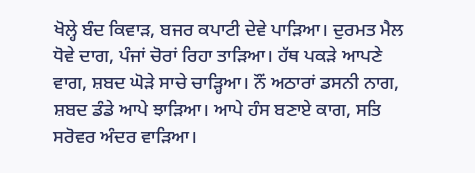ਖੋਲ੍ਹੇ ਬੰਦ ਕਿਵਾੜ, ਬਜਰ ਕਪਾਟੀ ਦੇਵੇ ਪਾੜਿਆ। ਦੁਰਮਤ ਮੈਲ ਧੋਵੇ ਦਾਗ, ਪੰਜਾਂ ਚੋਰਾਂ ਰਿਹਾ ਤਾੜਿਆ। ਹੱਥ ਪਕੜੇ ਆਪਣੇ ਵਾਗ, ਸ਼ਬਦ ਘੋੜੇ ਸਾਚੇ ਚਾੜ੍ਹਿਆ। ਨੌਂ ਅਠਾਰਾਂ ਡਸਨੀ ਨਾਗ, ਸ਼ਬਦ ਡੰਡੇ ਆਪੇ ਝਾੜਿਆ। ਆਪੇ ਹੰਸ ਬਣਾਏ ਕਾਗ, ਸਤਿ ਸਰੋਵਰ ਅੰਦਰ ਵਾੜਿਆ।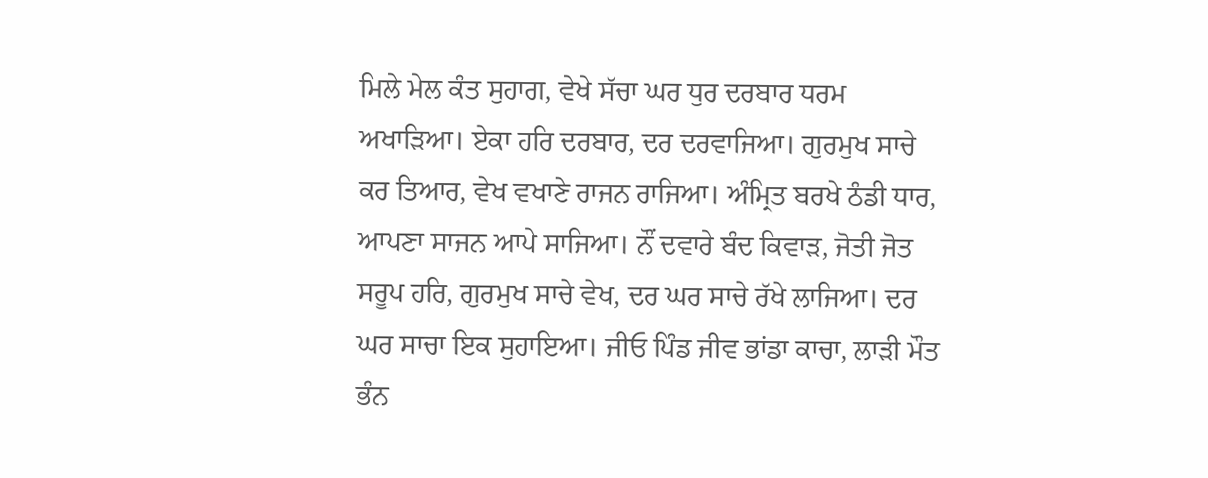ਮਿਲੇ ਮੇਲ ਕੰਤ ਸੁਹਾਗ, ਵੇਖੇ ਸੱਚਾ ਘਰ ਧੁਰ ਦਰਬਾਰ ਧਰਮ ਅਖਾੜਿਆ। ਏਕਾ ਹਰਿ ਦਰਬਾਰ, ਦਰ ਦਰਵਾਜਿਆ। ਗੁਰਮੁਖ ਸਾਚੇ ਕਰ ਤਿਆਰ, ਵੇਖ ਵਖਾਣੇ ਰਾਜਨ ਰਾਜਿਆ। ਅੰਮ੍ਰਿਤ ਬਰਖੇ ਠੰਡੀ ਧਾਰ, ਆਪਣਾ ਸਾਜਨ ਆਪੇ ਸਾਜਿਆ। ਨੌਂ ਦਵਾਰੇ ਬੰਦ ਕਿਵਾੜ, ਜੋਤੀ ਜੋਤ ਸਰੂਪ ਹਰਿ, ਗੁਰਮੁਖ ਸਾਚੇ ਵੇਖ, ਦਰ ਘਰ ਸਾਚੇ ਰੱਖੇ ਲਾਜਿਆ। ਦਰ ਘਰ ਸਾਚਾ ਇਕ ਸੁਹਾਇਆ। ਜੀਓ ਪਿੰਡ ਜੀਵ ਭਾਂਡਾ ਕਾਚਾ, ਲਾੜੀ ਮੌਤ ਭੰਨ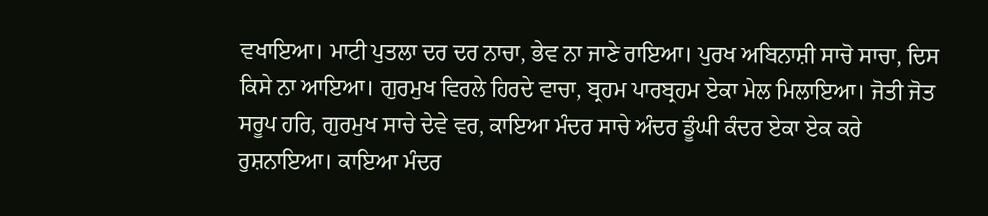ਵਖਾਇਆ। ਮਾਟੀ ਪੁਤਲਾ ਦਰ ਦਰ ਨਾਚਾ, ਭੇਵ ਨਾ ਜਾਣੇ ਰਾਇਆ। ਪੁਰਖ ਅਬਿਨਾਸ਼ੀ ਸਾਚੋ ਸਾਚਾ, ਦਿਸ ਕਿਸੇ ਨਾ ਆਇਆ। ਗੁਰਮੁਖ ਵਿਰਲੇ ਹਿਰਦੇ ਵਾਚਾ, ਬ੍ਰਹਮ ਪਾਰਬ੍ਰਹਮ ਏਕਾ ਮੇਲ ਮਿਲਾਇਆ। ਜੋਤੀ ਜੋਤ ਸਰੂਪ ਹਰਿ, ਗੁਰਮੁਖ ਸਾਚੇ ਦੇਵੇ ਵਰ, ਕਾਇਆ ਮੰਦਰ ਸਾਚੇ ਅੰਦਰ ਡੂੰਘੀ ਕੰਦਰ ਏਕਾ ਏਕ ਕਰੇ ਰੁਸ਼ਨਾਇਆ। ਕਾਇਆ ਮੰਦਰ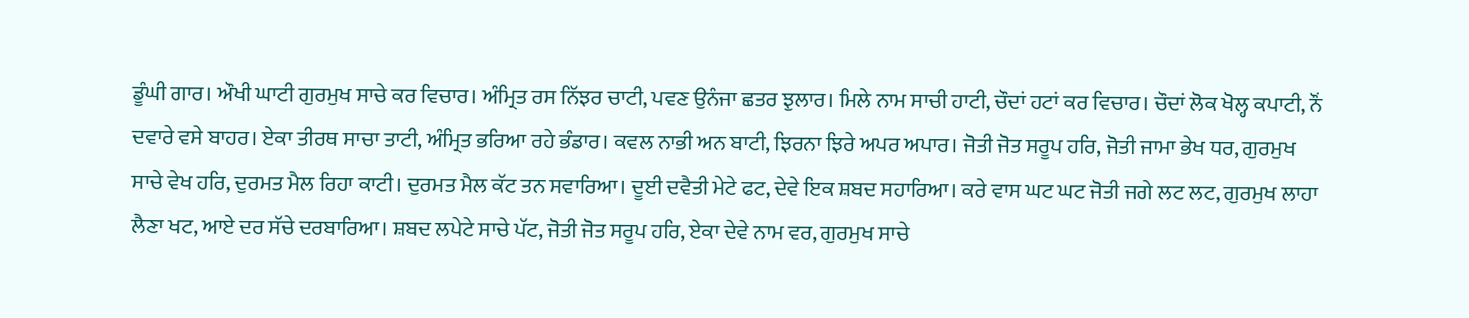ਡੂੰਘੀ ਗਾਰ। ਔਖੀ ਘਾਟੀ ਗੁਰਮੁਖ ਸਾਚੇ ਕਰ ਵਿਚਾਰ। ਅੰਮ੍ਰਿਤ ਰਸ ਨਿੱਝਰ ਚਾਟੀ, ਪਵਣ ਉਨੰਜਾ ਛਤਰ ਝੁਲਾਰ। ਮਿਲੇ ਨਾਮ ਸਾਚੀ ਹਾਟੀ, ਚੌਦਾਂ ਹਟਾਂ ਕਰ ਵਿਚਾਰ। ਚੌਦਾਂ ਲੋਕ ਖੋਲ੍ਹ ਕਪਾਟੀ, ਨੌਂ ਦਵਾਰੇ ਵਸੇ ਬਾਹਰ। ਏਕਾ ਤੀਰਥ ਸਾਚਾ ਤਾਟੀ, ਅੰਮ੍ਰਿਤ ਭਰਿਆ ਰਹੇ ਭੰਡਾਰ। ਕਵਲ ਨਾਭੀ ਅਨ ਬਾਟੀ, ਝਿਰਨਾ ਝਿਰੇ ਅਪਰ ਅਪਾਰ। ਜੋਤੀ ਜੋਤ ਸਰੂਪ ਹਰਿ, ਜੋਤੀ ਜਾਮਾ ਭੇਖ ਧਰ, ਗੁਰਮੁਖ ਸਾਚੇ ਵੇਖ ਹਰਿ, ਦੁਰਮਤ ਮੈਲ ਰਿਹਾ ਕਾਟੀ। ਦੁਰਮਤ ਮੈਲ ਕੱਟ ਤਨ ਸਵਾਰਿਆ। ਦੂਈ ਦਵੈਤੀ ਮੇਟੇ ਫਟ, ਦੇਵੇ ਇਕ ਸ਼ਬਦ ਸਹਾਰਿਆ। ਕਰੇ ਵਾਸ ਘਟ ਘਟ ਜੋਤੀ ਜਗੇ ਲਟ ਲਟ, ਗੁਰਮੁਖ ਲਾਹਾ ਲੈਣਾ ਖਟ, ਆਏ ਦਰ ਸੱਚੇ ਦਰਬਾਰਿਆ। ਸ਼ਬਦ ਲਪੇਟੇ ਸਾਚੇ ਪੱਟ, ਜੋਤੀ ਜੋਤ ਸਰੂਪ ਹਰਿ, ਏਕਾ ਦੇਵੇ ਨਾਮ ਵਰ, ਗੁਰਮੁਖ ਸਾਚੇ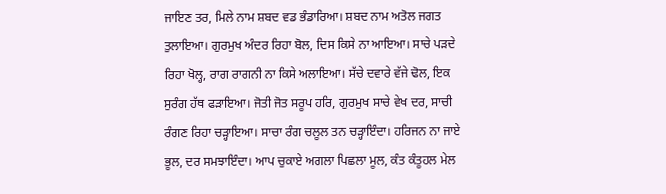ਜਾਇਣ ਤਰ, ਮਿਲੇ ਨਾਮ ਸ਼ਬਦ ਵਡ ਭੰਡਾਰਿਆ। ਸ਼ਬਦ ਨਾਮ ਅਤੋਲ ਜਗਤ ਤੁਲਾਇਆ। ਗੁਰਮੁਖ ਅੰਦਰ ਰਿਹਾ ਬੋਲ, ਦਿਸ ਕਿਸੇ ਨਾ ਆਇਆ। ਸਾਚੇ ਪੜਦੇ ਰਿਹਾ ਖੋਲ੍ਹ, ਰਾਗ ਰਾਗਨੀ ਨਾ ਕਿਸੇ ਅਲਾਇਆ। ਸੱਚੇ ਦਵਾਰੇ ਵੱਜੇ ਢੋਲ, ਇਕ ਸੁਰੰਗ ਹੱਥ ਫੜਾਇਆ। ਜੋਤੀ ਜੋਤ ਸਰੂਪ ਹਰਿ, ਗੁਰਮੁਖ ਸਾਚੇ ਵੇਖ ਦਰ, ਸਾਚੀ ਰੰਗਣ ਰਿਹਾ ਚੜ੍ਹਾਇਆ। ਸਾਚਾ ਰੰਗ ਚਲੂਲ ਤਨ ਚੜ੍ਹਾਇੰਦਾ। ਹਰਿਜਨ ਨਾ ਜਾਏ ਭੂਲ, ਦਰ ਸਮਝਾਇੰਦਾ। ਆਪ ਚੁਕਾਏ ਅਗਲਾ ਪਿਛਲਾ ਮੂਲ, ਕੰਤ ਕੰਤੂਹਲ ਮੇਲ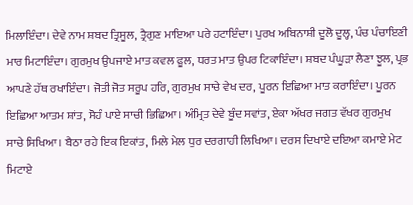ਮਿਲਾਇੰਦਾ। ਦੇਵੇ ਨਾਮ ਸ਼ਬਦ ਤ੍ਰਿਸੂਲ, ਤ੍ਰੈਗੁਣ ਮਾਇਆ ਪਰੇ ਹਟਾਇੰਦਾ। ਪੁਰਖ ਅਬਿਨਾਸ਼ੀ ਦੂਲੋ ਦੂਲ੍ਹ, ਪੰਚ ਪੰਚਾਇਣੀ ਮਾਰ ਮਿਟਾਇੰਦਾ। ਗੁਰਮੁਖ ਉਪਜਾਏ ਮਾਤ ਕਵਲ ਫੂਲ, ਧਰਤ ਮਾਤ ਉਪਰ ਟਿਕਾਇੰਦਾ। ਸ਼ਬਦ ਪੰਘੂੜਾ ਲੈਣਾ ਝੂਲ, ਪ੍ਰਭ ਆਪਣੇ ਹੱਥ ਰਖਾਇੰਦਾ। ਜੋਤੀ ਜੋਤ ਸਰੂਪ ਹਰਿ, ਗੁਰਮੁਖ ਸਾਚੇ ਵੇਖ ਦਰ, ਪੂਰਨ ਇਛਿਆ ਮਾਤ ਕਰਾਇੰਦਾ। ਪੂਰਨ ਇਛਿਆ ਆਤਮ ਸ਼ਾਂਤ, ਸੋਹੰ ਪਾਏ ਸਾਚੀ ਭਿਛਿਆ। ਅੰਮ੍ਰਿਤ ਦੇਵੇ ਬੂੰਦ ਸਵਾਂਤ, ਏਕਾ ਅੱਖਰ ਜਗਤ ਵੱਖਰ ਗੁਰਮੁਖ ਸਾਚੇ ਸਿਖਿਆ। ਬੈਠਾ ਰਹੇ ਇਕ ਇਕਾਂਤ, ਮਿਲੇ ਮੇਲ ਧੁਰ ਦਰਗਾਹੀ ਲਿਖਿਆ। ਦਰਸ ਦਿਖਾਏ ਦਇਆ ਕਮਾਏ ਮੇਟ ਮਿਟਾਏ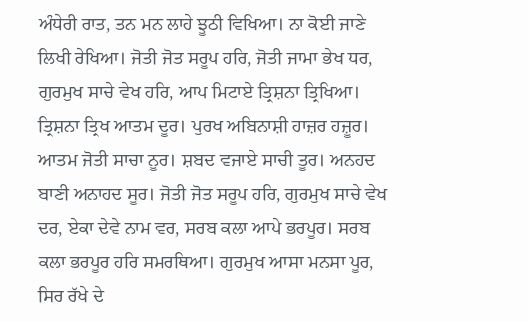ਅੰਧੇਰੀ ਰਾਤ, ਤਨ ਮਨ ਲਾਹੇ ਝੂਠੀ ਵਿਖਿਆ। ਨਾ ਕੋਈ ਜਾਣੇ ਲਿਖੀ ਰੇਖਿਆ। ਜੋਤੀ ਜੋਤ ਸਰੂਪ ਹਰਿ, ਜੋਤੀ ਜਾਮਾ ਭੇਖ ਧਰ, ਗੁਰਮੁਖ ਸਾਚੇ ਵੇਖ ਹਰਿ, ਆਪ ਮਿਟਾਏ ਤ੍ਰਿਸ਼ਨਾ ਤ੍ਰਿਖਿਆ। ਤ੍ਰਿਸ਼ਨਾ ਤ੍ਰਿਖ ਆਤਮ ਦੂਰ। ਪੁਰਖ ਅਬਿਨਾਸ਼ੀ ਹਾਜ਼ਰ ਹਜ਼ੂਰ। ਆਤਮ ਜੋਤੀ ਸਾਚਾ ਨੂਰ। ਸ਼ਬਦ ਵਜਾਏ ਸਾਚੀ ਤੂਰ। ਅਨਹਦ ਬਾਣੀ ਅਨਾਹਦ ਸੂਰ। ਜੋਤੀ ਜੋਤ ਸਰੂਪ ਹਰਿ, ਗੁਰਮੁਖ ਸਾਚੇ ਵੇਖ ਦਰ, ਏਕਾ ਦੇਵੇ ਨਾਮ ਵਰ, ਸਰਬ ਕਲਾ ਆਪੇ ਭਰਪੂਰ। ਸਰਬ ਕਲਾ ਭਰਪੂਰ ਹਰਿ ਸਮਰਥਿਆ। ਗੁਰਮੁਖ ਆਸਾ ਮਨਸਾ ਪੂਰ, ਸਿਰ ਰੱਖੇ ਦੇ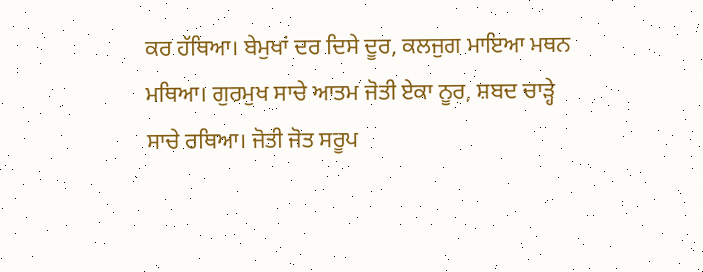ਕਰ ਹੱਥਿਆ। ਬੇਮੁਖਾਂ ਦਰ ਦਿਸੇ ਦੂਰ, ਕਲਜੁਗ ਮਾਇਆ ਮਥਨ ਮਥਿਆ। ਗੁਰਮੁਖ ਸਾਚੇ ਆਤਮ ਜੋਤੀ ਏਕਾ ਨੂਰ, ਸ਼ਬਦ ਚਾੜ੍ਹੇ ਸਾਚੇ ਰਥਿਆ। ਜੋਤੀ ਜੋਤ ਸਰੂਪ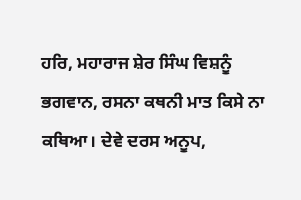ਹਰਿ, ਮਹਾਰਾਜ ਸ਼ੇਰ ਸਿੰਘ ਵਿਸ਼ਨੂੰ ਭਗਵਾਨ, ਰਸਨਾ ਕਥਨੀ ਮਾਤ ਕਿਸੇ ਨਾ ਕਥਿਆ। ਦੇਵੇ ਦਰਸ ਅਨੂਪ,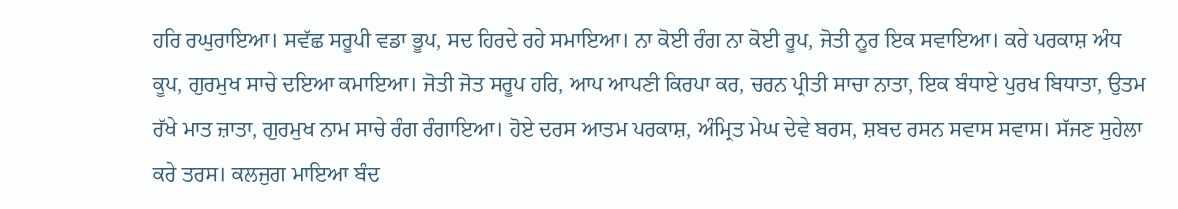ਹਰਿ ਰਘੁਰਾਇਆ। ਸਵੱਛ ਸਰੂਪੀ ਵਡਾ ਭੂਪ, ਸਦ ਹਿਰਦੇ ਰਹੇ ਸਮਾਇਆ। ਨਾ ਕੋਈ ਰੰਗ ਨਾ ਕੋਈ ਰੂਪ, ਜੋਤੀ ਨੂਰ ਇਕ ਸਵਾਇਆ। ਕਰੇ ਪਰਕਾਸ਼ ਅੰਧ ਕੂਪ, ਗੁਰਮੁਖ ਸਾਚੇ ਦਇਆ ਕਮਾਇਆ। ਜੋਤੀ ਜੋਤ ਸਰੂਪ ਹਰਿ, ਆਪ ਆਪਣੀ ਕਿਰਪਾ ਕਰ, ਚਰਨ ਪ੍ਰੀਤੀ ਸਾਚਾ ਨਾਤਾ, ਇਕ ਬੰਧਾਏ ਪੁਰਖ ਬਿਧਾਤਾ, ਉਤਮ ਰੱਖੇ ਮਾਤ ਜ਼ਾਤਾ, ਗੁਰਮੁਖ ਨਾਮ ਸਾਚੇ ਰੰਗ ਰੰਗਾਇਆ। ਹੋਏ ਦਰਸ ਆਤਮ ਪਰਕਾਸ਼, ਅੰਮ੍ਰਿਤ ਮੇਘ ਦੇਵੇ ਬਰਸ, ਸ਼ਬਦ ਰਸਨ ਸਵਾਸ ਸਵਾਸ। ਸੱਜਣ ਸੁਹੇਲਾ ਕਰੇ ਤਰਸ। ਕਲਜੁਗ ਮਾਇਆ ਬੰਦ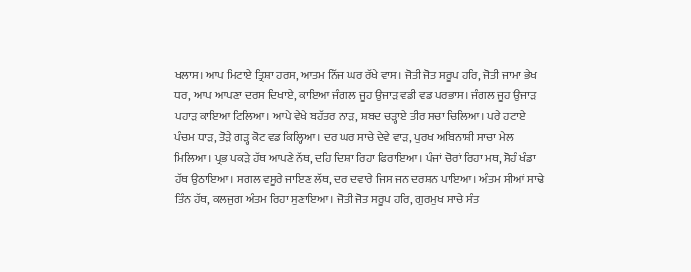ਖਲਾਸ। ਆਪ ਮਿਟਾਏ ਤ੍ਰਿਸ਼ਾ ਹਰਸ, ਆਤਮ ਨਿੱਜ ਘਰ ਰੱਖੇ ਵਾਸ। ਜੋਤੀ ਜੋਤ ਸਰੂਪ ਹਰਿ, ਜੋਤੀ ਜਾਮਾ ਭੇਖ ਧਰ, ਆਪ ਆਪਣਾ ਦਰਸ ਦਿਖਾਏ, ਕਾਇਆ ਜੰਗਲ ਜੂਹ ਉਜਾੜ ਵਡੀ ਵਡ ਪਰਭਾਸ। ਜੰਗਲ ਜੂਹ ਉਜਾੜ ਪਹਾੜ ਕਾਇਆ ਟਿਲਿਆ। ਆਪੇ ਵੇਖੇ ਬਹੱਤਰ ਨਾੜ, ਸ਼ਬਦ ਚੜ੍ਹਾਏ ਤੀਰ ਸਚਾ ਚਿਲਿਆ। ਪਰੇ ਹਟਾਏ ਪੰਚਮ ਧਾੜ, ਤੋੜੇ ਗੜ੍ਹ ਕੋਟ ਵਡ ਕਿਲ੍ਹਿਆ। ਦਰ ਘਰ ਸਾਚੇ ਦੇਵੇ ਵਾੜ, ਪੁਰਖ ਅਬਿਨਾਸ਼ੀ ਸਾਚਾ ਮੇਲ ਮਿਲਿਆ। ਪ੍ਰਭ ਪਕੜੇ ਹੱਥ ਆਪਣੇ ਨੱਥ, ਦਹਿ ਦਿਸ਼ਾ ਰਿਹਾ ਫਿਰਾਇਆ। ਪੰਜਾਂ ਚੋਰਾਂ ਰਿਹਾ ਮਥ, ਸੋਹੰ ਖੰਡਾ ਹੱਥ ਉਠਾਇਆ। ਸਗਲ ਵਸੂਰੇ ਜਾਇਣ ਲੱਥ, ਦਰ ਦਵਾਰੇ ਜਿਸ ਜਨ ਦਰਸ਼ਨ ਪਾਇਆ। ਅੰਤਮ ਸੀਆਂ ਸਾਢੇ ਤਿੰਨ ਹੱਥ, ਕਲਜੁਗ ਅੰਤਮ ਰਿਹਾ ਸੁਣਾਇਆ। ਜੋਤੀ ਜੋਤ ਸਰੂਪ ਹਰਿ, ਗੁਰਮੁਖ ਸਾਚੇ ਸੰਤ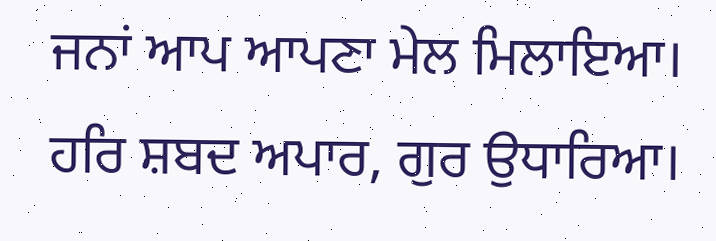ਜਨਾਂ ਆਪ ਆਪਣਾ ਮੇਲ ਮਿਲਾਇਆ। ਹਰਿ ਸ਼ਬਦ ਅਪਾਰ, ਗੁਰ ਉਧਾਰਿਆ।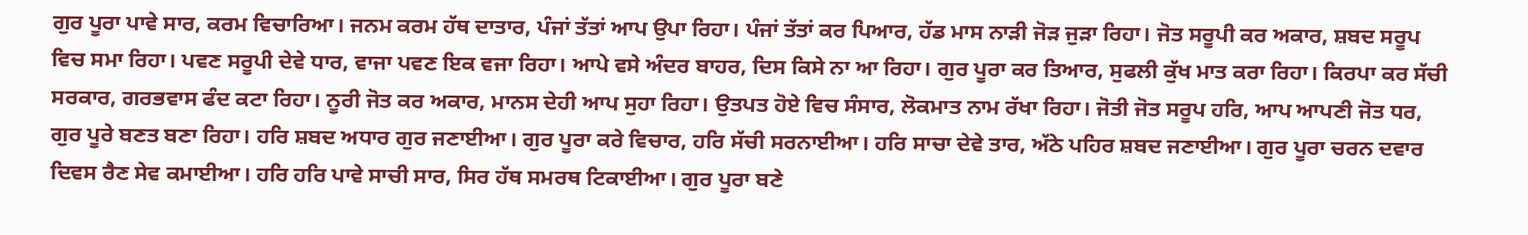ਗੁਰ ਪੂਰਾ ਪਾਵੇ ਸਾਰ, ਕਰਮ ਵਿਚਾਰਿਆ। ਜਨਮ ਕਰਮ ਹੱਥ ਦਾਤਾਰ, ਪੰਜਾਂ ਤੱਤਾਂ ਆਪ ਉਪਾ ਰਿਹਾ। ਪੰਜਾਂ ਤੱਤਾਂ ਕਰ ਪਿਆਰ, ਹੱਡ ਮਾਸ ਨਾੜੀ ਜੋੜ ਜੁੜਾ ਰਿਹਾ। ਜੋਤ ਸਰੂਪੀ ਕਰ ਅਕਾਰ, ਸ਼ਬਦ ਸਰੂਪ ਵਿਚ ਸਮਾ ਰਿਹਾ। ਪਵਣ ਸਰੂਪੀ ਦੇਵੇ ਧਾਰ, ਵਾਜਾ ਪਵਣ ਇਕ ਵਜਾ ਰਿਹਾ। ਆਪੇ ਵਸੇ ਅੰਦਰ ਬਾਹਰ, ਦਿਸ ਕਿਸੇ ਨਾ ਆ ਰਿਹਾ। ਗੁਰ ਪੂਰਾ ਕਰ ਤਿਆਰ, ਸੁਫਲੀ ਕੁੱਖ ਮਾਤ ਕਰਾ ਰਿਹਾ। ਕਿਰਪਾ ਕਰ ਸੱਚੀ ਸਰਕਾਰ, ਗਰਭਵਾਸ ਫੰਦ ਕਟਾ ਰਿਹਾ। ਨੂਰੀ ਜੋਤ ਕਰ ਅਕਾਰ, ਮਾਨਸ ਦੇਹੀ ਆਪ ਸੁਹਾ ਰਿਹਾ। ਉਤਪਤ ਹੋਏ ਵਿਚ ਸੰਸਾਰ, ਲੋਕਮਾਤ ਨਾਮ ਰੱਖਾ ਰਿਹਾ। ਜੋਤੀ ਜੋਤ ਸਰੂਪ ਹਰਿ, ਆਪ ਆਪਣੀ ਜੋਤ ਧਰ, ਗੁਰ ਪੂਰੇ ਬਣਤ ਬਣਾ ਰਿਹਾ। ਹਰਿ ਸ਼ਬਦ ਅਧਾਰ ਗੁਰ ਜਣਾਈਆ। ਗੁਰ ਪੂਰਾ ਕਰੇ ਵਿਚਾਰ, ਹਰਿ ਸੱਚੀ ਸਰਨਾਈਆ। ਹਰਿ ਸਾਚਾ ਦੇਵੇ ਤਾਰ, ਅੱਠੇ ਪਹਿਰ ਸ਼ਬਦ ਜਣਾਈਆ। ਗੁਰ ਪੂਰਾ ਚਰਨ ਦਵਾਰ ਦਿਵਸ ਰੈਣ ਸੇਵ ਕਮਾਈਆ। ਹਰਿ ਹਰਿ ਪਾਵੇ ਸਾਚੀ ਸਾਰ, ਸਿਰ ਹੱਥ ਸਮਰਥ ਟਿਕਾਈਆ। ਗੁਰ ਪੂਰਾ ਬਣੇ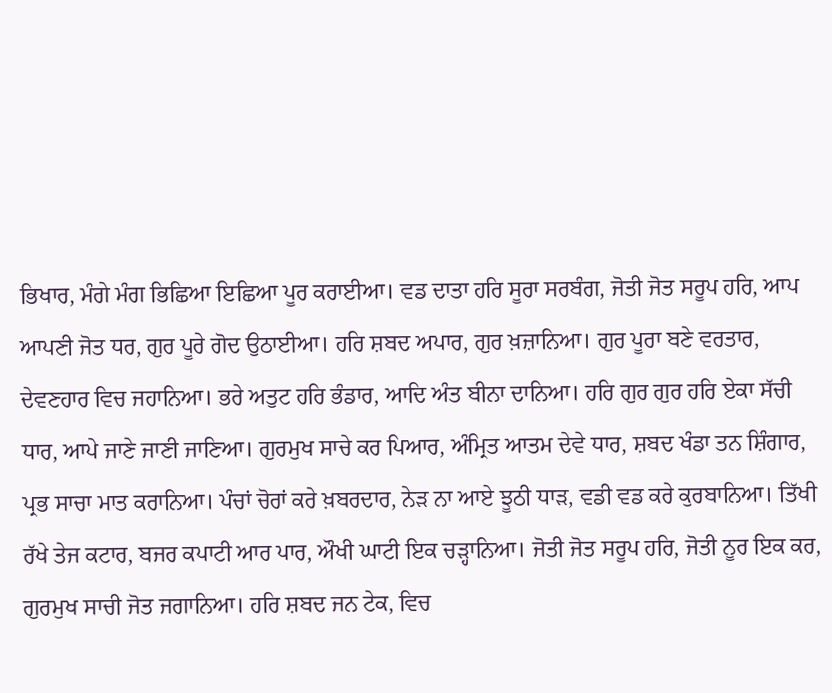ਭਿਖਾਰ, ਮੰਗੇ ਮੰਗ ਭਿਛਿਆ ਇਛਿਆ ਪੂਰ ਕਰਾਈਆ। ਵਡ ਦਾਤਾ ਹਰਿ ਸੂਰਾ ਸਰਬੰਗ, ਜੋਤੀ ਜੋਤ ਸਰੂਪ ਹਰਿ, ਆਪ ਆਪਣੀ ਜੋਤ ਧਰ, ਗੁਰ ਪੂਰੇ ਗੋਦ ਉਠਾਈਆ। ਹਰਿ ਸ਼ਬਦ ਅਪਾਰ, ਗੁਰ ਖ਼ਜ਼ਾਨਿਆ। ਗੁਰ ਪੂਰਾ ਬਣੇ ਵਰਤਾਰ, ਦੇਵਣਹਾਰ ਵਿਚ ਜਹਾਨਿਆ। ਭਰੇ ਅਤੁਟ ਹਰਿ ਭੰਡਾਰ, ਆਦਿ ਅੰਤ ਬੀਨਾ ਦਾਨਿਆ। ਹਰਿ ਗੁਰ ਗੁਰ ਹਰਿ ਏਕਾ ਸੱਚੀ ਧਾਰ, ਆਪੇ ਜਾਣੇ ਜਾਣੀ ਜਾਣਿਆ। ਗੁਰਮੁਖ ਸਾਚੇ ਕਰ ਪਿਆਰ, ਅੰਮ੍ਰਿਤ ਆਤਮ ਦੇਵੇ ਧਾਰ, ਸ਼ਬਦ ਖੰਡਾ ਤਨ ਸ਼ਿੰਗਾਰ, ਪ੍ਰਭ ਸਾਚਾ ਮਾਤ ਕਰਾਨਿਆ। ਪੰਚਾਂ ਚੋਰਾਂ ਕਰੇ ਖ਼ਬਰਦਾਰ, ਨੇੜ ਨਾ ਆਏ ਝੂਠੀ ਧਾੜ, ਵਡੀ ਵਡ ਕਰੇ ਕੁਰਬਾਨਿਆ। ਤਿੱਖੀ ਰੱਖੇ ਤੇਜ ਕਟਾਰ, ਬਜਰ ਕਪਾਟੀ ਆਰ ਪਾਰ, ਔਖੀ ਘਾਟੀ ਇਕ ਚੜ੍ਹਾਨਿਆ। ਜੋਤੀ ਜੋਤ ਸਰੂਪ ਹਰਿ, ਜੋਤੀ ਨੂਰ ਇਕ ਕਰ, ਗੁਰਮੁਖ ਸਾਚੀ ਜੋਤ ਜਗਾਨਿਆ। ਹਰਿ ਸ਼ਬਦ ਜਨ ਟੇਕ, ਵਿਚ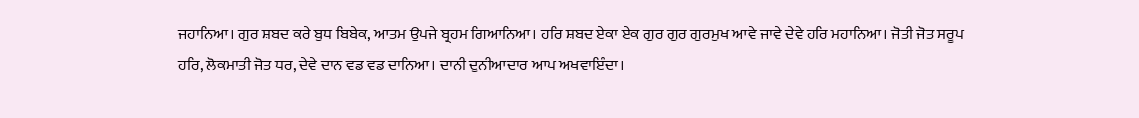ਜਹਾਨਿਆ। ਗੁਰ ਸ਼ਬਦ ਕਰੇ ਬੁਧ ਬਿਬੇਕ, ਆਤਮ ਉਪਜੇ ਬ੍ਰਹਮ ਗਿਆਨਿਆ। ਹਰਿ ਸ਼ਬਦ ਏਕਾ ਏਕ ਗੁਰ ਗੁਰ ਗੁਰਮੁਖ ਆਵੇ ਜਾਵੇ ਦੇਵੇ ਹਰਿ ਮਹਾਨਿਆ। ਜੋਤੀ ਜੋਤ ਸਰੂਪ ਹਰਿ, ਲੋਕਮਾਤੀ ਜੋਤ ਧਰ, ਦੇਵੇ ਦਾਨ ਵਡ ਵਡ ਦਾਨਿਆ। ਦਾਨੀ ਦੁਨੀਆਦਾਰ ਆਪ ਅਖਵਾਇੰਦਾ।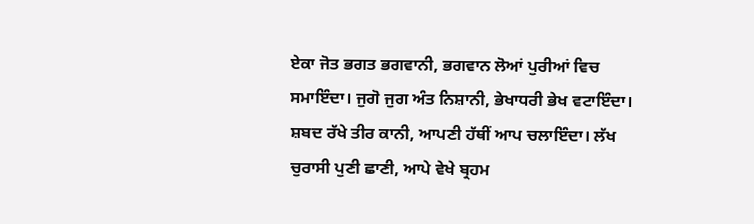ਏਕਾ ਜੋਤ ਭਗਤ ਭਗਵਾਨੀ, ਭਗਵਾਨ ਲੋਆਂ ਪੁਰੀਆਂ ਵਿਚ ਸਮਾਇੰਦਾ। ਜੁਗੋ ਜੁਗ ਅੰਤ ਨਿਸ਼ਾਨੀ, ਭੇਖਾਧਰੀ ਭੇਖ ਵਟਾਇੰਦਾ। ਸ਼ਬਦ ਰੱਖੇ ਤੀਰ ਕਾਨੀ, ਆਪਣੀ ਹੱਥੀਂ ਆਪ ਚਲਾਇੰਦਾ। ਲੱਖ ਚੁਰਾਸੀ ਪੁਣੀ ਛਾਣੀ, ਆਪੇ ਵੇਖੇ ਬ੍ਰਹਮ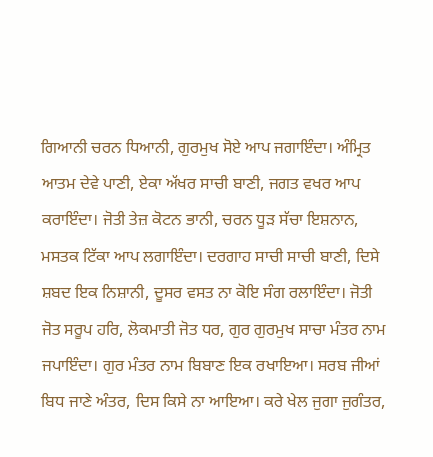ਗਿਆਨੀ ਚਰਨ ਧਿਆਨੀ, ਗੁਰਮੁਖ ਸੋਏ ਆਪ ਜਗਾਇੰਦਾ। ਅੰਮ੍ਰਿਤ ਆਤਮ ਦੇਵੇ ਪਾਣੀ, ਏਕਾ ਅੱਖਰ ਸਾਚੀ ਬਾਣੀ, ਜਗਤ ਵਖਰ ਆਪ ਕਰਾਇੰਦਾ। ਜੋਤੀ ਤੇਜ਼ ਕੋਟਨ ਭਾਨੀ, ਚਰਨ ਧੂੜ ਸੱਚਾ ਇਸ਼ਨਾਨ, ਮਸਤਕ ਟਿੱਕਾ ਆਪ ਲਗਾਇੰਦਾ। ਦਰਗਾਹ ਸਾਚੀ ਸਾਚੀ ਬਾਣੀ, ਦਿਸੇ ਸ਼ਬਦ ਇਕ ਨਿਸ਼ਾਨੀ, ਦੂਸਰ ਵਸਤ ਨਾ ਕੋਇ ਸੰਗ ਰਲਾਇੰਦਾ। ਜੋਤੀ ਜੋਤ ਸਰੂਪ ਹਰਿ, ਲੋਕਮਾਤੀ ਜੋਤ ਧਰ, ਗੁਰ ਗੁਰਮੁਖ ਸਾਚਾ ਮੰਤਰ ਨਾਮ ਜਪਾਇੰਦਾ। ਗੁਰ ਮੰਤਰ ਨਾਮ ਬਿਬਾਣ ਇਕ ਰਖਾਇਆ। ਸਰਬ ਜੀਆਂ ਬਿਧ ਜਾਣੇ ਅੰਤਰ, ਦਿਸ ਕਿਸੇ ਨਾ ਆਇਆ। ਕਰੇ ਖੇਲ ਜੁਗਾ ਜੁਗੰਤਰ,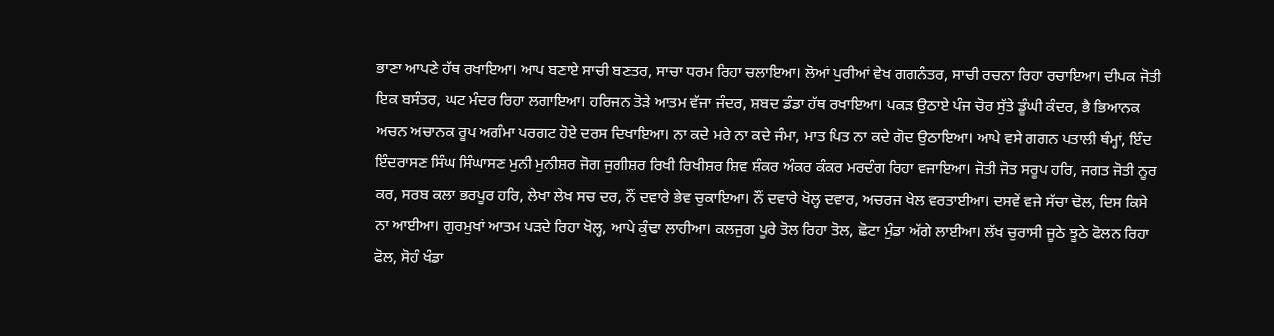ਭਾਣਾ ਆਪਣੇ ਹੱਥ ਰਖਾਇਆ। ਆਪ ਬਣਾਏ ਸਾਚੀ ਬਣਤਰ, ਸਾਚਾ ਧਰਮ ਰਿਹਾ ਚਲਾਇਆ। ਲੋਆਂ ਪੁਰੀਆਂ ਵੇਖ ਗਗਨੰਤਰ, ਸਾਚੀ ਰਚਨਾ ਰਿਹਾ ਰਚਾਇਆ। ਦੀਪਕ ਜੋਤੀ ਇਕ ਬਸੰਤਰ, ਘਟ ਮੰਦਰ ਰਿਹਾ ਲਗਾਇਆ। ਹਰਿਜਨ ਤੋੜੇ ਆਤਮ ਵੱਜਾ ਜੰਦਰ, ਸ਼ਬਦ ਡੰਡਾ ਹੱਥ ਰਖਾਇਆ। ਪਕੜ ਉਠਾਏ ਪੰਜ ਚੋਰ ਸੁੱਤੇ ਡੂੰਘੀ ਕੰਦਰ, ਭੈ ਭਿਆਨਕ ਅਚਨ ਅਚਾਨਕ ਰੂਪ ਅਗੰਮਾ ਪਰਗਟ ਹੋਏ ਦਰਸ ਦਿਖਾਇਆ। ਨਾ ਕਦੇ ਮਰੇ ਨਾ ਕਦੇ ਜੰਮਾ, ਮਾਤ ਪਿਤ ਨਾ ਕਦੇ ਗੋਦ ਉਠਾਇਆ। ਆਪੇ ਵਸੇ ਗਗਨ ਪਤਾਲੀ ਥੰਮ੍ਹਾਂ, ਇੰਦ ਇੰਦਰਾਸਣ ਸਿੰਘ ਸਿੰਘਾਸਣ ਮੁਨੀ ਮੁਨੀਸ਼ਰ ਜੋਗ ਜੁਗੀਸ਼ਰ ਰਿਖੀ ਰਿਖੀਸ਼ਰ ਸ਼ਿਵ ਸ਼ੰਕਰ ਅੰਕਰ ਕੰਕਰ ਮਰਦੰਗ ਰਿਹਾ ਵਜਾਇਆ। ਜੋਤੀ ਜੋਤ ਸਰੂਪ ਹਰਿ, ਜਗਤ ਜੋਤੀ ਨੂਰ ਕਰ, ਸਰਬ ਕਲਾ ਭਰਪੂਰ ਹਰਿ, ਲੇਖਾ ਲੇਖ ਸਚ ਦਰ, ਨੌਂ ਦਵਾਰੇ ਭੇਵ ਚੁਕਾਇਆ। ਨੌਂ ਦਵਾਰੇ ਖੋਲ੍ਹ ਦਵਾਰ, ਅਚਰਜ ਖੇਲ ਵਰਤਾਈਆ। ਦਸਵੇਂ ਵਜੇ ਸੱਚਾ ਢੋਲ, ਦਿਸ ਕਿਸੇ ਨਾ ਆਈਆ। ਗੁਰਮੁਖਾਂ ਆਤਮ ਪੜਦੇ ਰਿਹਾ ਖੋਲ੍ਹ, ਆਪੇ ਕੁੰਢਾ ਲਾਹੀਆ। ਕਲਜੁਗ ਪੂਰੇ ਤੋਲ ਰਿਹਾ ਤੋਲ, ਛੋਟਾ ਮੁੰਡਾ ਅੱਗੇ ਲਾਈਆ। ਲੱਖ ਚੁਰਾਸੀ ਜੂਠੇ ਝੂਠੇ ਫੋਲਨ ਰਿਹਾ ਫੋਲ, ਸੋਹੰ ਖੰਡਾ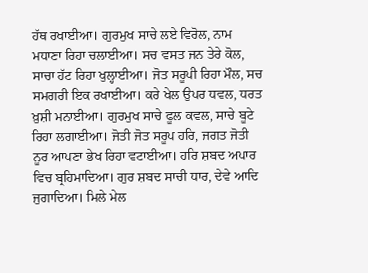ਹੱਥ ਰਖਾਈਆ। ਗੁਰਮੁਖ ਸਾਚੇ ਲਏ ਵਿਰੋਲ, ਨਾਮ ਮਧਾਣਾ ਰਿਹਾ ਚਲਾਈਆ। ਸਚ ਵਸਤ ਜਨ ਤੇਰੇ ਕੋਲ, ਸਾਚਾ ਹੱਟ ਰਿਹਾ ਖੁਲ੍ਹਾਈਆ। ਜੋਤ ਸਰੂਪੀ ਰਿਹਾ ਮੌਲ, ਸਚ ਸਮਗਰੀ ਇਕ ਰਖਾਈਆ। ਕਰੇ ਖੇਲ ਉਪਰ ਧਵਲ, ਧਰਤ ਖ਼ੁਸ਼ੀ ਮਨਾਈਆ। ਗੁਰਮੁਖ ਸਾਚੇ ਫੂਲ ਕਵਲ, ਸਾਚੇ ਬੂਟੇ ਰਿਹਾ ਲਗਾਈਆ। ਜੋਤੀ ਜੋਤ ਸਰੂਪ ਹਰਿ, ਜਗਤ ਜੋਤੀ ਨੂਰ ਆਪਣਾ ਭੇਖ ਰਿਹਾ ਵਟਾਈਆ। ਹਰਿ ਸ਼ਬਦ ਅਪਾਰ ਵਿਚ ਬ੍ਰਹਿਮਾਦਿਆ। ਗੁਰ ਸ਼ਬਦ ਸਾਚੀ ਧਾਰ, ਦੇਵੇ ਆਦਿ ਜੁਗਾਦਿਆ। ਮਿਲੇ ਮੇਲ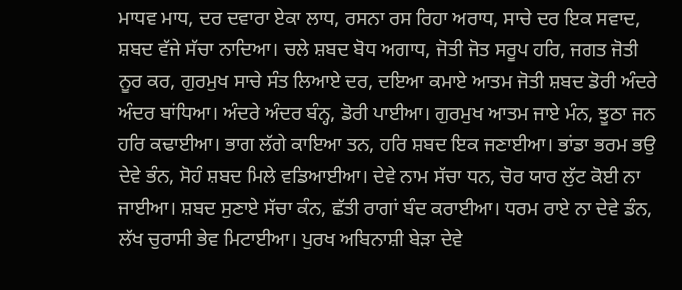ਮਾਧਵ ਮਾਧ, ਦਰ ਦਵਾਰਾ ਏਕਾ ਲਾਧ, ਰਸਨਾ ਰਸ ਰਿਹਾ ਅਰਾਧ, ਸਾਚੇ ਦਰ ਇਕ ਸਵਾਦ, ਸ਼ਬਦ ਵੱਜੇ ਸੱਚਾ ਨਾਦਿਆ। ਚਲੇ ਸ਼ਬਦ ਬੋਧ ਅਗਾਧ, ਜੋਤੀ ਜੋਤ ਸਰੂਪ ਹਰਿ, ਜਗਤ ਜੋਤੀ ਨੂਰ ਕਰ, ਗੁਰਮੁਖ ਸਾਚੇ ਸੰਤ ਲਿਆਏ ਦਰ, ਦਇਆ ਕਮਾਏ ਆਤਮ ਜੋਤੀ ਸ਼ਬਦ ਡੋਰੀ ਅੰਦਰੇ ਅੰਦਰ ਬਾਂਧਿਆ। ਅੰਦਰੇ ਅੰਦਰ ਬੰਨ੍ਹ, ਡੋਰੀ ਪਾਈਆ। ਗੁਰਮੁਖ ਆਤਮ ਜਾਏ ਮੰਨ, ਝੂਠਾ ਜਨ ਹਰਿ ਕਢਾਈਆ। ਭਾਗ ਲੱਗੇ ਕਾਇਆ ਤਨ, ਹਰਿ ਸ਼ਬਦ ਇਕ ਜਣਾਈਆ। ਭਾਂਡਾ ਭਰਮ ਭਉ ਦੇਵੇ ਭੰਨ, ਸੋਹੰ ਸ਼ਬਦ ਮਿਲੇ ਵਡਿਆਈਆ। ਦੇਵੇ ਨਾਮ ਸੱਚਾ ਧਨ, ਚੋਰ ਯਾਰ ਲੁੱਟ ਕੋਈ ਨਾ ਜਾਈਆ। ਸ਼ਬਦ ਸੁਣਾਏ ਸੱਚਾ ਕੰਨ, ਛੱਤੀ ਰਾਗਾਂ ਬੰਦ ਕਰਾਈਆ। ਧਰਮ ਰਾਏ ਨਾ ਦੇਵੇ ਡੰਨ, ਲੱਖ ਚੁਰਾਸੀ ਭੇਵ ਮਿਟਾਈਆ। ਪੁਰਖ ਅਬਿਨਾਸ਼ੀ ਬੇੜਾ ਦੇਵੇ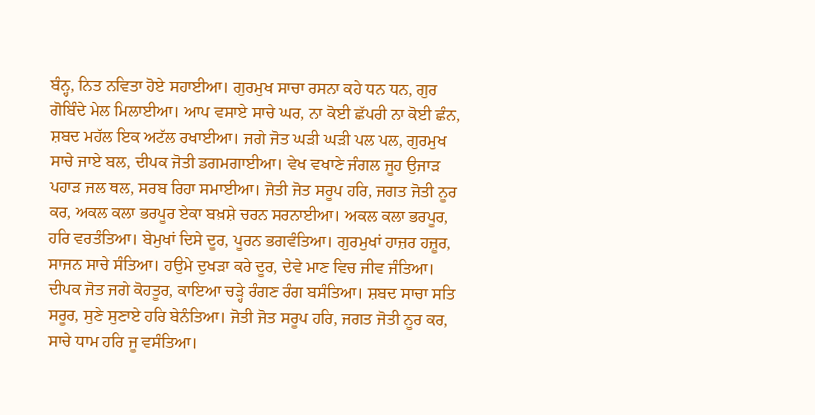ਬੰਨ੍ਹ, ਨਿਤ ਨਵਿਤਾ ਹੋਏ ਸਹਾਈਆ। ਗੁਰਮੁਖ ਸਾਚਾ ਰਸਨਾ ਕਹੇ ਧਨ ਧਨ, ਗੁਰ ਗੋਬਿੰਦੇ ਮੇਲ ਮਿਲਾਈਆ। ਆਪ ਵਸਾਏ ਸਾਚੇ ਘਰ, ਨਾ ਕੋਈ ਛੱਪਰੀ ਨਾ ਕੋਈ ਛੰਨ, ਸ਼ਬਦ ਮਹੱਲ ਇਕ ਅਟੱਲ ਰਖਾਈਆ। ਜਗੇ ਜੋਤ ਘੜੀ ਘੜੀ ਪਲ ਪਲ, ਗੁਰਮੁਖ ਸਾਚੇ ਜਾਏ ਬਲ, ਦੀਪਕ ਜੋਤੀ ਡਗਮਗਾਈਆ। ਵੇਖ ਵਖਾਣੇ ਜੰਗਲ ਜੂਹ ਉਜਾੜ ਪਹਾੜ ਜਲ ਥਲ, ਸਰਬ ਰਿਹਾ ਸਮਾਈਆ। ਜੋਤੀ ਜੋਤ ਸਰੂਪ ਹਰਿ, ਜਗਤ ਜੋਤੀ ਨੂਰ ਕਰ, ਅਕਲ ਕਲਾ ਭਰਪੂਰ ਏਕਾ ਬਖ਼ਸ਼ੇ ਚਰਨ ਸਰਨਾਈਆ। ਅਕਲ ਕਲਾ ਭਰਪੂਰ, ਹਰਿ ਵਰਤੰਤਿਆ। ਬੇਮੁਖਾਂ ਦਿਸੇ ਦੂਰ, ਪੂਰਨ ਭਗਵੰਤਿਆ। ਗੁਰਮੁਖਾਂ ਹਾਜ਼ਰ ਹਜ਼ੂਰ, ਸਾਜਨ ਸਾਚੇ ਸੰਤਿਆ। ਹਉਮੇ ਦੁਖੜਾ ਕਰੇ ਦੂਰ, ਦੇਵੇ ਮਾਣ ਵਿਚ ਜੀਵ ਜੰਤਿਆ। ਦੀਪਕ ਜੋਤ ਜਗੇ ਕੋਹਤੂਰ, ਕਾਇਆ ਚੜ੍ਹੇ ਰੰਗਣ ਰੰਗ ਬਸੰਤਿਆ। ਸ਼ਬਦ ਸਾਚਾ ਸਤਿ ਸਰੂਰ, ਸੁਣੇ ਸੁਣਾਏ ਹਰਿ ਬੇਨੰਤਿਆ। ਜੋਤੀ ਜੋਤ ਸਰੂਪ ਹਰਿ, ਜਗਤ ਜੋਤੀ ਨੂਰ ਕਰ, ਸਾਚੇ ਧਾਮ ਹਰਿ ਜੂ ਵਸੰਤਿਆ।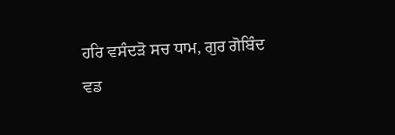ਹਰਿ ਵਸੰਦੜੋ ਸਚ ਧਾਮ, ਗੁਰ ਗੋਬਿੰਦ ਵਡ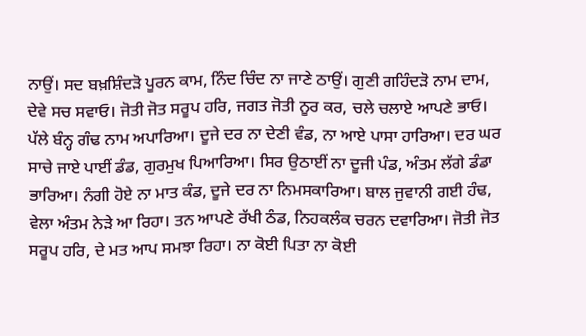ਨਾਉਂ। ਸਦ ਬਖ਼ਸ਼ਿੰਦੜੋ ਪੂਰਨ ਕਾਮ, ਨਿੰਦ ਚਿੰਦ ਨਾ ਜਾਣੇ ਠਾਉਂ। ਗੁਣੀ ਗਹਿੰਦੜੋ ਨਾਮ ਦਾਮ, ਦੇਵੇ ਸਚ ਸਵਾਓ। ਜੋਤੀ ਜੋਤ ਸਰੂਪ ਹਰਿ, ਜਗਤ ਜੋਤੀ ਨੂਰ ਕਰ, ਚਲੇ ਚਲਾਏ ਆਪਣੇ ਭਾਓ। ਪੱਲੇ ਬੰਨ੍ਹ ਗੰਢ ਨਾਮ ਅਪਾਰਿਆ। ਦੂਜੇ ਦਰ ਨਾ ਦੇਣੀ ਵੰਡ, ਨਾ ਆਏ ਪਾਸਾ ਹਾਰਿਆ। ਦਰ ਘਰ ਸਾਚੇ ਜਾਏ ਪਾਈਂ ਡੰਡ, ਗੁਰਮੁਖ ਪਿਆਰਿਆ। ਸਿਰ ਉਠਾਈਂ ਨਾ ਦੂਜੀ ਪੰਡ, ਅੰਤਮ ਲੱਗੇ ਡੰਡਾ ਭਾਰਿਆ। ਨੰਗੀ ਹੋਏ ਨਾ ਮਾਤ ਕੰਡ, ਦੂਜੇ ਦਰ ਨਾ ਨਿਮਸਕਾਰਿਆ। ਬਾਲ ਜੁਵਾਨੀ ਗਈ ਹੰਢ, ਵੇਲਾ ਅੰਤਮ ਨੇੜੇ ਆ ਰਿਹਾ। ਤਨ ਆਪਣੇ ਰੱਖੀ ਠੰਡ, ਨਿਹਕਲੰਕ ਚਰਨ ਦਵਾਰਿਆ। ਜੋਤੀ ਜੋਤ ਸਰੂਪ ਹਰਿ, ਦੇ ਮਤ ਆਪ ਸਮਝਾ ਰਿਹਾ। ਨਾ ਕੋਈ ਪਿਤਾ ਨਾ ਕੋਈ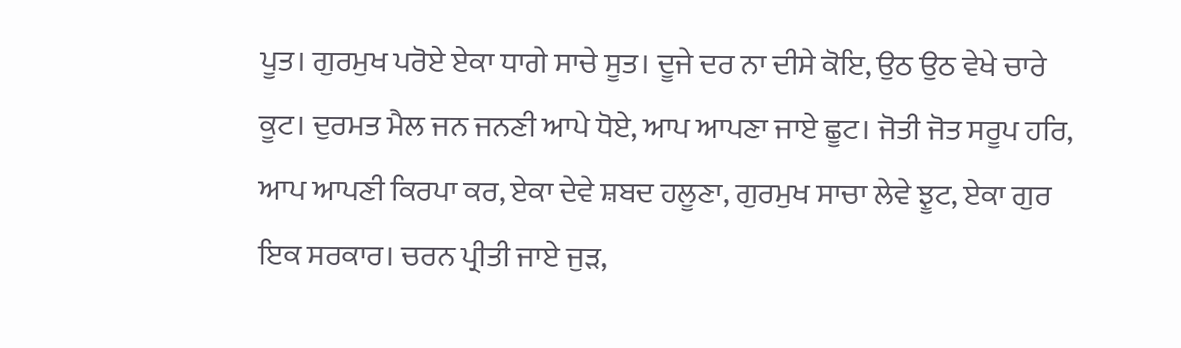ਪੂਤ। ਗੁਰਮੁਖ ਪਰੋਏ ਏਕਾ ਧਾਗੇ ਸਾਚੇ ਸੂਤ। ਦੂਜੇ ਦਰ ਨਾ ਦੀਸੇ ਕੋਇ, ਉਠ ਉਠ ਵੇਖੇ ਚਾਰੇ ਕੂਟ। ਦੁਰਮਤ ਮੈਲ ਜਨ ਜਨਣੀ ਆਪੇ ਧੋਏ, ਆਪ ਆਪਣਾ ਜਾਏ ਛੂਟ। ਜੋਤੀ ਜੋਤ ਸਰੂਪ ਹਰਿ, ਆਪ ਆਪਣੀ ਕਿਰਪਾ ਕਰ, ਏਕਾ ਦੇਵੇ ਸ਼ਬਦ ਹਲੂਣਾ, ਗੁਰਮੁਖ ਸਾਚਾ ਲੇਵੇ ਝੂਟ, ਏਕਾ ਗੁਰ ਇਕ ਸਰਕਾਰ। ਚਰਨ ਪ੍ਰੀਤੀ ਜਾਏ ਜੁੜ,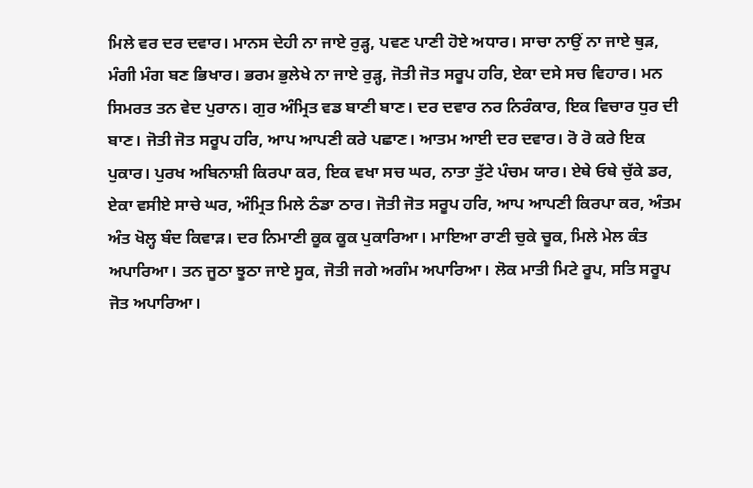ਮਿਲੇ ਵਰ ਦਰ ਦਵਾਰ। ਮਾਨਸ ਦੇਹੀ ਨਾ ਜਾਏ ਰੁੜ੍ਹ, ਪਵਣ ਪਾਣੀ ਹੋਏ ਅਧਾਰ। ਸਾਚਾ ਨਾਉਂ ਨਾ ਜਾਏ ਥੁੜ, ਮੰਗੀ ਮੰਗ ਬਣ ਭਿਖਾਰ। ਭਰਮ ਭੁਲੇਖੇ ਨਾ ਜਾਏ ਰੁੜ੍ਹ, ਜੋਤੀ ਜੋਤ ਸਰੂਪ ਹਰਿ, ਏਕਾ ਦਸੇ ਸਚ ਵਿਹਾਰ। ਮਨ ਸਿਮਰਤ ਤਨ ਵੇਦ ਪੁਰਾਨ। ਗੁਰ ਅੰਮ੍ਰਿਤ ਵਡ ਬਾਣੀ ਬਾਣ। ਦਰ ਦਵਾਰ ਨਰ ਨਿਰੰਕਾਰ, ਇਕ ਵਿਚਾਰ ਧੁਰ ਦੀ ਬਾਣ। ਜੋਤੀ ਜੋਤ ਸਰੂਪ ਹਰਿ, ਆਪ ਆਪਣੀ ਕਰੇ ਪਛਾਣ। ਆਤਮ ਆਈ ਦਰ ਦਵਾਰ। ਰੋ ਰੋ ਕਰੇ ਇਕ ਪੁਕਾਰ। ਪੁਰਖ ਅਬਿਨਾਸ਼ੀ ਕਿਰਪਾ ਕਰ, ਇਕ ਵਖਾ ਸਚ ਘਰ, ਨਾਤਾ ਤੁੱਟੇ ਪੰਚਮ ਯਾਰ। ਏਥੇ ਓਥੇ ਚੁੱਕੇ ਡਰ, ਏਕਾ ਵਸੀਏ ਸਾਚੇ ਘਰ, ਅੰਮ੍ਰਿਤ ਮਿਲੇ ਠੰਡਾ ਠਾਰ। ਜੋਤੀ ਜੋਤ ਸਰੂਪ ਹਰਿ, ਆਪ ਆਪਣੀ ਕਿਰਪਾ ਕਰ, ਅੰਤਮ ਅੰਤ ਖੋਲ੍ਹ ਬੰਦ ਕਿਵਾੜ। ਦਰ ਨਿਮਾਣੀ ਕੂਕ ਕੂਕ ਪੁਕਾਰਿਆ। ਮਾਇਆ ਰਾਣੀ ਚੁਕੇ ਚੂਕ, ਮਿਲੇ ਮੇਲ ਕੰਤ ਅਪਾਰਿਆ। ਤਨ ਜੂਠਾ ਝੂਠਾ ਜਾਏ ਸੂਕ, ਜੋਤੀ ਜਗੇ ਅਗੰਮ ਅਪਾਰਿਆ। ਲੋਕ ਮਾਤੀ ਮਿਟੇ ਰੂਪ, ਸਤਿ ਸਰੂਪ ਜੋਤ ਅਪਾਰਿਆ।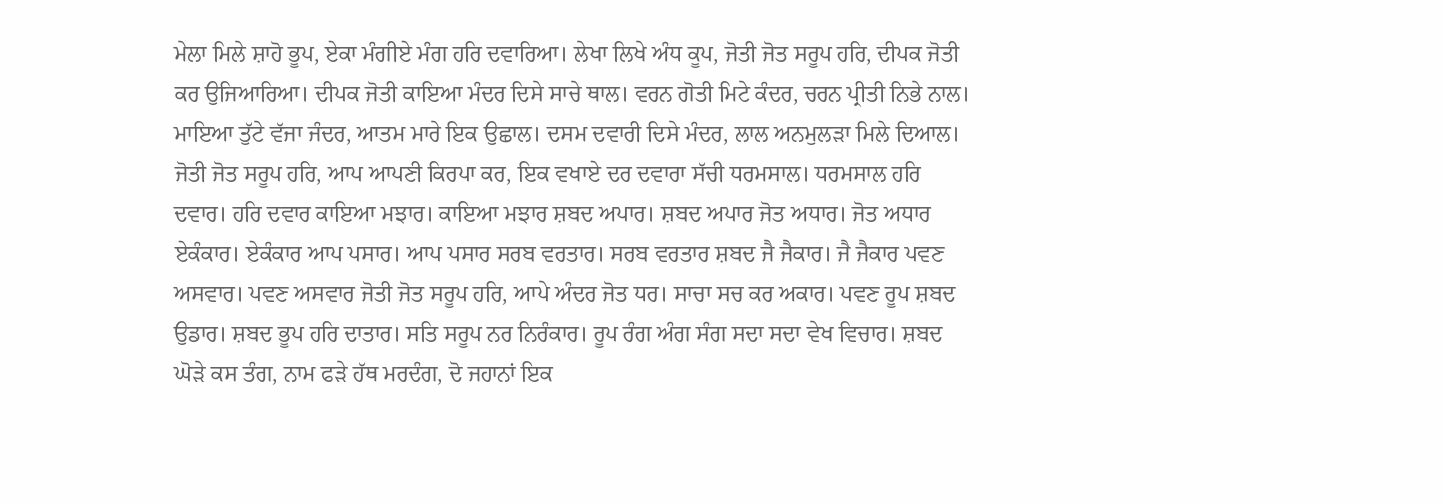ਮੇਲਾ ਮਿਲੇ ਸ਼ਾਹੋ ਭੂਪ, ਏਕਾ ਮੰਗੀਏ ਮੰਗ ਹਰਿ ਦਵਾਰਿਆ। ਲੇਖਾ ਲਿਖੇ ਅੰਧ ਕੂਪ, ਜੋਤੀ ਜੋਤ ਸਰੂਪ ਹਰਿ, ਦੀਪਕ ਜੋਤੀ ਕਰ ਉਜਿਆਰਿਆ। ਦੀਪਕ ਜੋਤੀ ਕਾਇਆ ਮੰਦਰ ਦਿਸੇ ਸਾਚੇ ਥਾਲ। ਵਰਨ ਗੋਤੀ ਮਿਟੇ ਕੰਦਰ, ਚਰਨ ਪ੍ਰੀਤੀ ਨਿਭੇ ਨਾਲ। ਮਾਇਆ ਤੁੱਟੇ ਵੱਜਾ ਜੰਦਰ, ਆਤਮ ਮਾਰੇ ਇਕ ਉਛਾਲ। ਦਸਮ ਦਵਾਰੀ ਦਿਸੇ ਮੰਦਰ, ਲਾਲ ਅਨਮੁਲੜਾ ਮਿਲੇ ਦਿਆਲ। ਜੋਤੀ ਜੋਤ ਸਰੂਪ ਹਰਿ, ਆਪ ਆਪਣੀ ਕਿਰਪਾ ਕਰ, ਇਕ ਵਖਾਏ ਦਰ ਦਵਾਰਾ ਸੱਚੀ ਧਰਮਸਾਲ। ਧਰਮਸਾਲ ਹਰਿ ਦਵਾਰ। ਹਰਿ ਦਵਾਰ ਕਾਇਆ ਮਝਾਰ। ਕਾਇਆ ਮਝਾਰ ਸ਼ਬਦ ਅਪਾਰ। ਸ਼ਬਦ ਅਪਾਰ ਜੋਤ ਅਧਾਰ। ਜੋਤ ਅਧਾਰ ਏਕੰਕਾਰ। ਏਕੰਕਾਰ ਆਪ ਪਸਾਰ। ਆਪ ਪਸਾਰ ਸਰਬ ਵਰਤਾਰ। ਸਰਬ ਵਰਤਾਰ ਸ਼ਬਦ ਜੈ ਜੈਕਾਰ। ਜੈ ਜੈਕਾਰ ਪਵਣ ਅਸਵਾਰ। ਪਵਣ ਅਸਵਾਰ ਜੋਤੀ ਜੋਤ ਸਰੂਪ ਹਰਿ, ਆਪੇ ਅੰਦਰ ਜੋਤ ਧਰ। ਸਾਚਾ ਸਚ ਕਰ ਅਕਾਰ। ਪਵਣ ਰੂਪ ਸ਼ਬਦ ਉਡਾਰ। ਸ਼ਬਦ ਭੂਪ ਹਰਿ ਦਾਤਾਰ। ਸਤਿ ਸਰੂਪ ਨਰ ਨਿਰੰਕਾਰ। ਰੂਪ ਰੰਗ ਅੰਗ ਸੰਗ ਸਦਾ ਸਦਾ ਵੇਖ ਵਿਚਾਰ। ਸ਼ਬਦ ਘੋੜੇ ਕਸ ਤੰਗ, ਨਾਮ ਫੜੇ ਹੱਥ ਮਰਦੰਗ, ਦੋ ਜਹਾਨਾਂ ਇਕ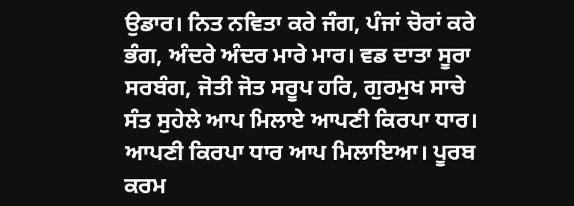ਉਡਾਰ। ਨਿਤ ਨਵਿਤਾ ਕਰੇ ਜੰਗ, ਪੰਜਾਂ ਚੋਰਾਂ ਕਰੇ ਭੰਗ, ਅੰਦਰੇ ਅੰਦਰ ਮਾਰੇ ਮਾਰ। ਵਡ ਦਾਤਾ ਸੂਰਾ ਸਰਬੰਗ, ਜੋਤੀ ਜੋਤ ਸਰੂਪ ਹਰਿ, ਗੁਰਮੁਖ ਸਾਚੇ ਸੰਤ ਸੁਹੇਲੇ ਆਪ ਮਿਲਾਏ ਆਪਣੀ ਕਿਰਪਾ ਧਾਰ। ਆਪਣੀ ਕਿਰਪਾ ਧਾਰ ਆਪ ਮਿਲਾਇਆ। ਪੂਰਬ ਕਰਮ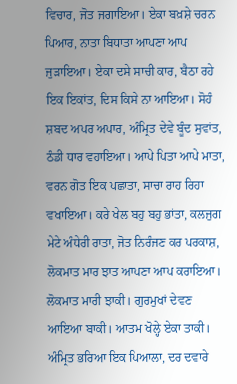ਵਿਚਾਰ, ਜੋਤ ਜਗਾਇਆ। ਏਕਾ ਬਖ਼ਸ਼ੇ ਚਰਨ ਪਿਆਰ, ਨਾਤਾ ਬਿਧਾਤਾ ਆਪਣਾ ਆਪ ਜੁੜਾਇਆ। ਏਕਾ ਦਸੇ ਸਾਚੀ ਕਾਰ, ਬੈਠਾ ਰਹੇ ਇਕ ਇਕਾਂਤ, ਦਿਸ ਕਿਸੇ ਨਾ ਆਇਆ। ਸੋਹੰ ਸ਼ਬਦ ਅਪਰ ਅਪਾਰ, ਅੰਮ੍ਰਿਤ ਦੇਵੇ ਬੂੰਦ ਸੁਵਾਂਤ, ਠੰਡੀ ਧਾਰ ਵਹਾਇਆ। ਆਪੇ ਪਿਤਾ ਆਪੇ ਮਾਤਾ, ਵਰਨ ਗੋਤ ਇਕ ਪਛਾਤਾ, ਸਾਚਾ ਰਾਹ ਰਿਹਾ ਵਖਾਇਆ। ਕਰੇ ਖੇਲ ਬਹੁ ਬਹੁ ਭਾਂਤਾ, ਕਲਜੁਗ ਮੇਟੇ ਅੰਧੇਰੀ ਰਾਤਾ, ਜੋਤ ਨਿਰੰਜਣ ਕਰ ਪਰਕਾਸ਼, ਲੋਕਮਾਤ ਮਾਰ ਝਾਤ ਆਪਣਾ ਆਪ ਕਰਾਇਆ। ਲੋਕਮਾਤ ਮਾਰੀ ਝਾਕੀ। ਗੁਰਮੁਖਾਂ ਦੇਵਣ ਆਇਆ ਬਾਕੀ। ਆਤਮ ਖੋਲ੍ਹੇ ਏਕਾ ਤਾਕੀ। ਅੰਮ੍ਰਿਤ ਭਰਿਆ ਇਕ ਪਿਆਲਾ, ਦਰ ਦਵਾਰੇ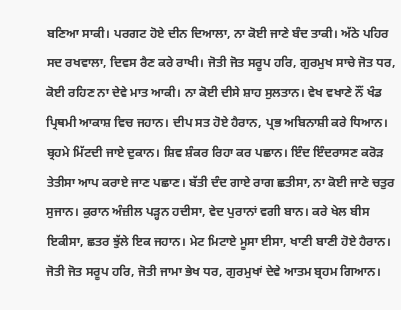ਬਣਿਆ ਸਾਕੀ। ਪਰਗਟ ਹੋਏ ਦੀਨ ਦਿਆਲਾ, ਨਾ ਕੋਈ ਜਾਣੇ ਬੰਦ ਤਾਕੀ। ਅੱਠੇ ਪਹਿਰ ਸਦ ਰਖਵਾਲਾ, ਦਿਵਸ ਰੈਣ ਕਰੇ ਰਾਖੀ। ਜੋਤੀ ਜੋਤ ਸਰੂਪ ਹਰਿ, ਗੁਰਮੁਖ ਸਾਚੇ ਜੋਤ ਧਰ, ਕੋਈ ਰਹਿਣ ਨਾ ਦੇਵੇ ਮਾਤ ਆਕੀ। ਨਾ ਕੋਈ ਦੀਸੇ ਸ਼ਾਹ ਸੁਲਤਾਨ। ਵੇਖ ਵਖਾਣੇ ਨੌਂ ਖੰਡ ਪ੍ਰਿਥਮੀ ਆਕਾਸ਼ ਵਿਚ ਜਹਾਨ। ਦੀਪ ਸਤ ਹੋਏ ਹੈਰਾਨ, ਪ੍ਰਭ ਅਬਿਨਾਸ਼ੀ ਕਰੇ ਧਿਆਨ। ਬ੍ਰਹਮੇ ਮਿੱਟਦੀ ਜਾਏ ਦੁਕਾਨ। ਸ਼ਿਵ ਸ਼ੰਕਰ ਰਿਹਾ ਕਰ ਪਛਾਨ। ਇੰਦ ਇੰਦਰਾਸਣ ਕਰੋੜ ਤੇਤੀਸਾ ਆਪ ਕਰਾਏ ਜਾਣ ਪਛਾਣ। ਬੱਤੀ ਦੰਦ ਗਾਏ ਰਾਗ ਛਤੀਸਾ, ਨਾ ਕੋਈ ਜਾਣੇ ਚਤੁਰ ਸੁਜਾਨ। ਕੁਰਾਨ ਅੰਜ਼ੀਲ ਪੜ੍ਹਨ ਹਦੀਸਾ, ਵੇਦ ਪੁਰਾਨਾਂ ਵਗੀ ਬਾਨ। ਕਰੇ ਖੇਲ ਬੀਸ ਇਕੀਸਾ, ਛਤਰ ਝੁੱਲੇ ਇਕ ਜਹਾਨ। ਮੇਟ ਮਿਟਾਏ ਮੂਸਾ ਈਸਾ, ਖਾਣੀ ਬਾਣੀ ਹੋਏ ਹੈਰਾਨ। ਜੋਤੀ ਜੋਤ ਸਰੂਪ ਹਰਿ, ਜੋਤੀ ਜਾਮਾ ਭੇਖ ਧਰ, ਗੁਰਮੁਖਾਂ ਦੇਵੇ ਆਤਮ ਬ੍ਰਹਮ ਗਿਆਨ।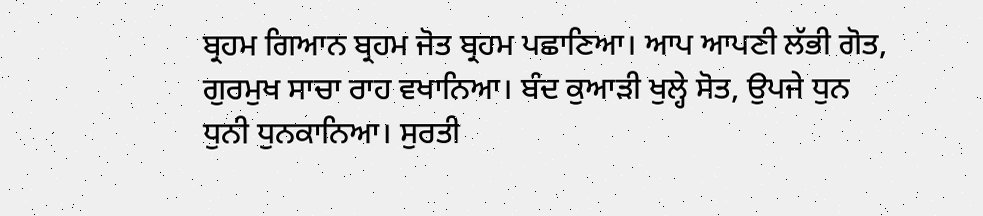ਬ੍ਰਹਮ ਗਿਆਨ ਬ੍ਰਹਮ ਜੋਤ ਬ੍ਰਹਮ ਪਛਾਣਿਆ। ਆਪ ਆਪਣੀ ਲੱਭੀ ਗੋਤ, ਗੁਰਮੁਖ ਸਾਚਾ ਰਾਹ ਵਖਾਨਿਆ। ਬੰਦ ਕੁਆੜੀ ਖੁਲ੍ਹੇ ਸੋਤ, ਉਪਜੇ ਧੁਨ ਧੁਨੀ ਧੁਨਕਾਨਿਆ। ਸੁਰਤੀ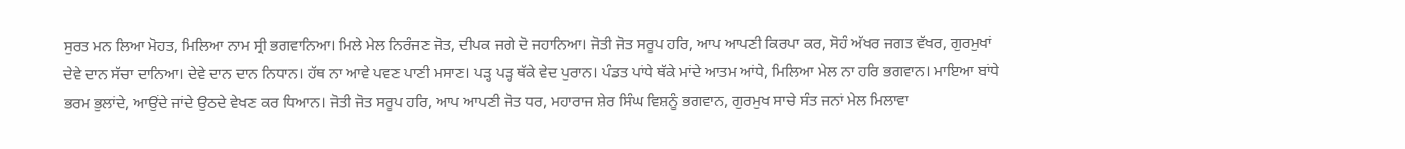ਸੁਰਤ ਮਨ ਲਿਆ ਮੋਹਤ, ਮਿਲਿਆ ਨਾਮ ਸ੍ਰੀ ਭਗਵਾਨਿਆ। ਮਿਲੇ ਮੇਲ ਨਿਰੰਜਣ ਜੋਤ, ਦੀਪਕ ਜਗੇ ਦੋ ਜਹਾਨਿਆ। ਜੋਤੀ ਜੋਤ ਸਰੂਪ ਹਰਿ, ਆਪ ਆਪਣੀ ਕਿਰਪਾ ਕਰ, ਸੋਹੰ ਅੱਖਰ ਜਗਤ ਵੱਖਰ, ਗੁਰਮੁਖਾਂ ਦੇਵੇ ਦਾਨ ਸੱਚਾ ਦਾਨਿਆ। ਦੇਵੇ ਦਾਨ ਦਾਨ ਨਿਧਾਨ। ਹੱਥ ਨਾ ਆਵੇ ਪਵਣ ਪਾਣੀ ਮਸਾਣ। ਪੜ੍ਹ ਪੜ੍ਹ ਥੱਕੇ ਵੇਦ ਪੁਰਾਨ। ਪੰਡਤ ਪਾਂਧੇ ਥੱਕੇ ਮਾਂਦੇ ਆਤਮ ਆਂਧੇ, ਮਿਲਿਆ ਮੇਲ ਨਾ ਹਰਿ ਭਗਵਾਨ। ਮਾਇਆ ਬਾਂਧੇ ਭਰਮ ਭੁਲਾਂਦੇ, ਆਉਂਦੇ ਜਾਂਦੇ ਉਠਦੇ ਵੇਖਣ ਕਰ ਧਿਆਨ। ਜੋਤੀ ਜੋਤ ਸਰੂਪ ਹਰਿ, ਆਪ ਆਪਣੀ ਜੋਤ ਧਰ, ਮਹਾਰਾਜ ਸ਼ੇਰ ਸਿੰਘ ਵਿਸ਼ਨੂੰ ਭਗਵਾਨ, ਗੁਰਮੁਖ ਸਾਚੇ ਸੰਤ ਜਨਾਂ ਮੇਲ ਮਿਲਾਵਾ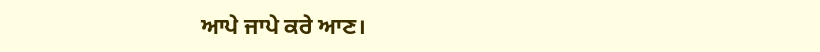ਆਪੇ ਜਾਪੇ ਕਰੇ ਆਣ।